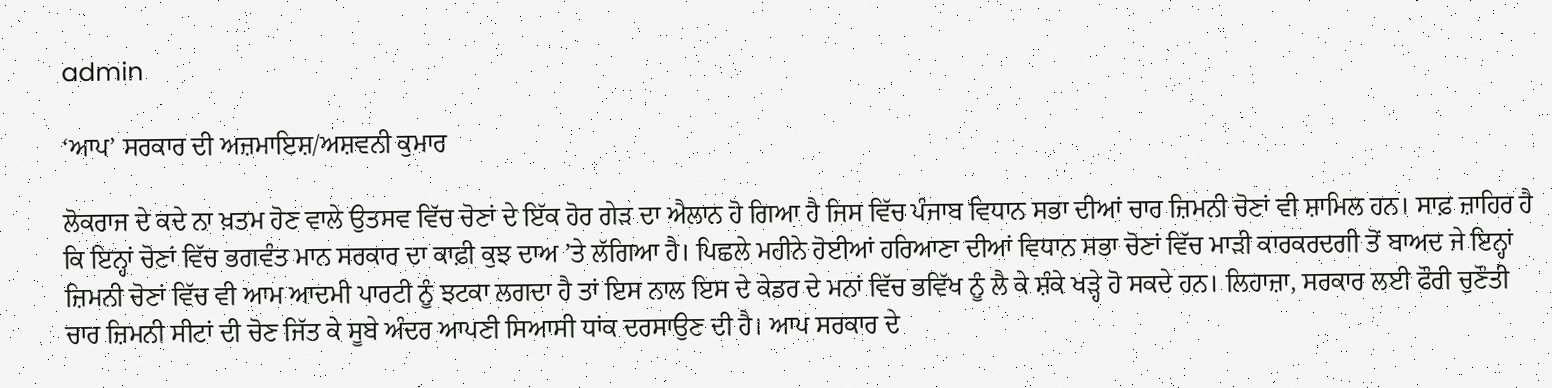admin

‘ਆਪ’ ਸਰਕਾਰ ਦੀ ਅਜ਼ਮਾਇਸ਼/ਅਸ਼ਵਨੀ ਕੁਮਾਰ

ਲੋਕਰਾਜ ਦੇ ਕਦੇ ਨਾ ਖ਼ਤਮ ਹੋਣ ਵਾਲੇ ਉਤਸਵ ਵਿੱਚ ਚੋਣਾਂ ਦੇ ਇੱਕ ਹੋਰ ਗੇੜ ਦਾ ਐਲਾਨ ਹੋ ਗਿਆ ਹੈ ਜਿਸ ਵਿੱਚ ਪੰਜਾਬ ਵਿਧਾਨ ਸਭਾ ਦੀਆਂ ਚਾਰ ਜ਼ਿਮਨੀ ਚੋਣਾਂ ਵੀ ਸ਼ਾਮਿਲ ਹਨ। ਸਾਫ਼ ਜ਼ਾਹਿਰ ਹੈ ਕਿ ਇਨ੍ਹਾਂ ਚੋਣਾਂ ਵਿੱਚ ਭਗਵੰਤ ਮਾਨ ਸਰਕਾਰ ਦਾ ਕਾਫ਼ੀ ਕੁਝ ਦਾਅ ’ਤੇ ਲੱਗਿਆ ਹੈ। ਪਿਛਲੇ ਮਹੀਨੇ ਹੋਈਆਂ ਹਰਿਆਣਾ ਦੀਆਂ ਵਿਧਾਨ ਸਭਾ ਚੋਣਾਂ ਵਿੱਚ ਮਾੜੀ ਕਾਰਕਰਦਗੀ ਤੋਂ ਬਾਅਦ ਜੇ ਇਨ੍ਹਾਂ ਜ਼ਿਮਨੀ ਚੋਣਾਂ ਵਿੱਚ ਵੀ ਆਮ ਆਦਮੀ ਪਾਰਟੀ ਨੂੰ ਝਟਕਾ ਲਗਦਾ ਹੈ ਤਾਂ ਇਸ ਨਾਲ ਇਸ ਦੇ ਕੇਡਰ ਦੇ ਮਨਾਂ ਵਿੱਚ ਭਵਿੱਖ ਨੂੰ ਲੈ ਕੇ ਸ਼ੰਕੇ ਖੜ੍ਹੇ ਹੋ ਸਕਦੇ ਹਨ। ਲਿਹਾਜ਼ਾ, ਸਰਕਾਰ ਲਈ ਫੌਰੀ ਚੁਣੌਤੀ ਚਾਰ ਜ਼ਿਮਨੀ ਸੀਟਾਂ ਦੀ ਚੋਣ ਜਿੱਤ ਕੇ ਸੂਬੇ ਅੰਦਰ ਆਪਣੀ ਸਿਆਸੀ ਧਾਂਕ ਦਰਸਾਉਣ ਦੀ ਹੈ। ਆਪ ਸਰਕਾਰ ਦੇ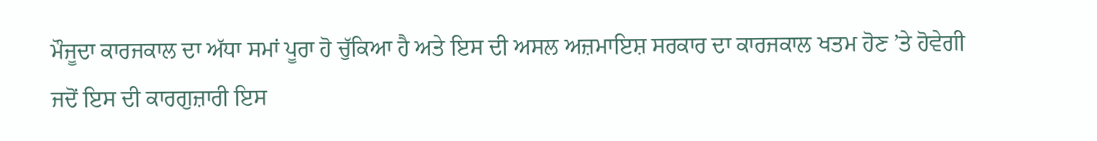ਮੌਜੂਦਾ ਕਾਰਜਕਾਲ ਦਾ ਅੱਧਾ ਸਮਾਂ ਪੂਰਾ ਹੋ ਚੁੱਕਿਆ ਹੈ ਅਤੇ ਇਸ ਦੀ ਅਸਲ ਅਜ਼ਮਾਇਸ਼ ਸਰਕਾਰ ਦਾ ਕਾਰਜਕਾਲ ਖਤਮ ਹੋਣ ’ਤੇ ਹੋਵੇਗੀ ਜਦੋਂ ਇਸ ਦੀ ਕਾਰਗੁਜ਼ਾਰੀ ਇਸ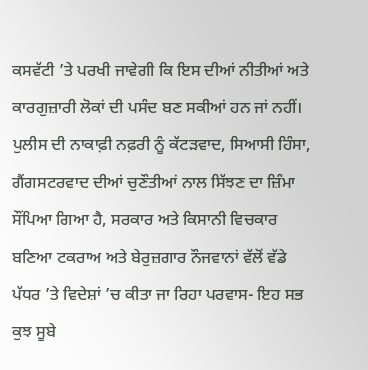ਕਸਵੱਟੀ ’ਤੇ ਪਰਖੀ ਜਾਵੇਗੀ ਕਿ ਇਸ ਦੀਆਂ ਨੀਤੀਆਂ ਅਤੇ ਕਾਰਗੁਜ਼ਾਰੀ ਲੋਕਾਂ ਦੀ ਪਸੰਦ ਬਣ ਸਕੀਆਂ ਹਨ ਜਾਂ ਨਹੀਂ। ਪੁਲੀਸ ਦੀ ਨਾਕਾਫ਼ੀ ਨਫ਼ਰੀ ਨੂੰ ਕੱਟੜਵਾਦ, ਸਿਆਸੀ ਹਿੰਸਾ, ਗੈਂਗਸਟਰਵਾਦ ਦੀਆਂ ਚੁਣੌਤੀਆਂ ਨਾਲ ਸਿੱਝਣ ਦਾ ਜ਼ਿੰਮਾ ਸੌਂਪਿਆ ਗਿਆ ਹੈ, ਸਰਕਾਰ ਅਤੇ ਕਿਸਾਨੀ ਵਿਚਕਾਰ ਬਣਿਆ ਟਕਰਾਅ ਅਤੇ ਬੇਰੁਜ਼ਗਾਰ ਨੌਜਵਾਨਾਂ ਵੱਲੋਂ ਵੱਡੇ ਪੱਧਰ ’ਤੇ ਵਿਦੇਸ਼ਾਂ ’ਚ ਕੀਤਾ ਜਾ ਰਿਹਾ ਪਰਵਾਸ- ਇਹ ਸਭ ਕੁਝ ਸੂਬੇ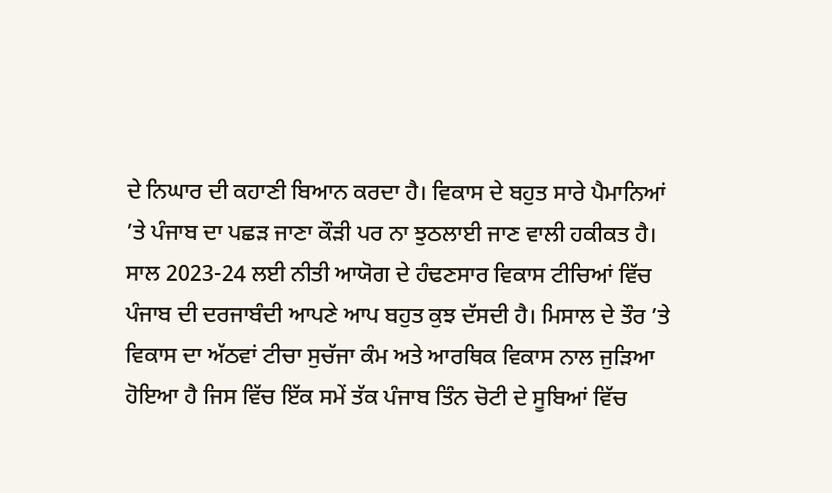ਦੇ ਨਿਘਾਰ ਦੀ ਕਹਾਣੀ ਬਿਆਨ ਕਰਦਾ ਹੈ। ਵਿਕਾਸ ਦੇ ਬਹੁਤ ਸਾਰੇ ਪੈਮਾਨਿਆਂ ’ਤੇ ਪੰਜਾਬ ਦਾ ਪਛੜ ਜਾਣਾ ਕੌੜੀ ਪਰ ਨਾ ਝੁਠਲਾਈ ਜਾਣ ਵਾਲੀ ਹਕੀਕਤ ਹੈ। ਸਾਲ 2023-24 ਲਈ ਨੀਤੀ ਆਯੋਗ ਦੇ ਹੰਢਣਸਾਰ ਵਿਕਾਸ ਟੀਚਿਆਂ ਵਿੱਚ ਪੰਜਾਬ ਦੀ ਦਰਜਾਬੰਦੀ ਆਪਣੇ ਆਪ ਬਹੁਤ ਕੁਝ ਦੱਸਦੀ ਹੈ। ਮਿਸਾਲ ਦੇ ਤੌਰ ’ਤੇ ਵਿਕਾਸ ਦਾ ਅੱਠਵਾਂ ਟੀਚਾ ਸੁਚੱਜਾ ਕੰਮ ਅਤੇ ਆਰਥਿਕ ਵਿਕਾਸ ਨਾਲ ਜੁੜਿਆ ਹੋਇਆ ਹੈ ਜਿਸ ਵਿੱਚ ਇੱਕ ਸਮੇਂ ਤੱਕ ਪੰਜਾਬ ਤਿੰਨ ਚੋਟੀ ਦੇ ਸੂਬਿਆਂ ਵਿੱਚ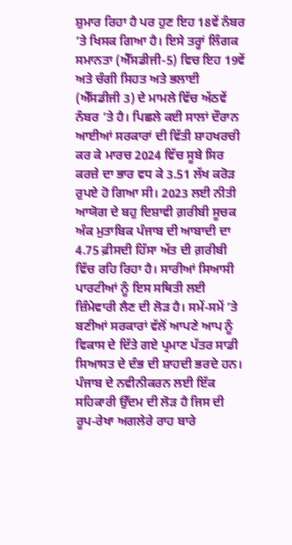ਸ਼ੁਮਾਰ ਰਿਹਾ ਹੈ ਪਰ ਹੁਣ ਇਹ 18ਵੇਂ ਨੰਬਰ ’ਤੇ ਖਿਸਕ ਗਿਆ ਹੈ। ਇਸੇ ਤਰ੍ਹਾਂ ਲਿੰਗਕ ਸਮਾਨਤਾ (ਐੱਸਡੀਜੀ-5) ਵਿਚ ਇਹ 19ਵੇਂ ਅਤੇ ਚੰਗੀ ਸਿਹਤ ਅਤੇ ਭਲਾਈ (ਐੱਸਡੀਜੀ 3) ਦੇ ਮਾਮਲੇ ਵਿੱਚ ਅੱਠਵੇਂ ਨੰਬਰ ’ਤੇ ਹੈ। ਪਿਛਲੇ ਕਈ ਸਾਲਾਂ ਦੌਰਾਨ ਆਈਆਂ ਸਰਕਾਰਾਂ ਦੀ ਵਿੱਤੀ ਸ਼ਾਹਖਰਚੀ ਕਰ ਕੇ ਮਾਰਚ 2024 ਵਿੱਚ ਸੂਬੇ ਸਿਰ ਕਰਜ਼ੇ ਦਾ ਭਾਰ ਵਧ ਕੇ 3.51 ਲੱਖ ਕਰੋੜ ਰੁਪਏ ਹੋ ਗਿਆ ਸੀ। 2023 ਲਈ ਨੀਤੀ ਆਯੋਗ ਦੇ ਬਹੁ ਦਿਸ਼ਾਵੀ ਗ਼ਰੀਬੀ ਸੂਚਕ ਅੰਕ ਮੁਤਾਬਿਕ ਪੰਜਾਬ ਦੀ ਆਬਾਦੀ ਦਾ 4.75 ਫ਼ੀਸਦੀ ਹਿੱਸਾ ਅੱਤ ਦੀ ਗ਼ਰੀਬੀ ਵਿੱਚ ਰਹਿ ਰਿਹਾ ਹੈ। ਸਾਰੀਆਂ ਸਿਆਸੀ ਪਾਰਟੀਆਂ ਨੂੰ ਇਸ ਸਥਿਤੀ ਲਈ ਜ਼ਿੰਮੇਵਾਰੀ ਲੈਣ ਦੀ ਲੋੜ ਹੈ। ਸਮੇਂ-ਸਮੇਂ ’ਤੇ ਬਣੀਆਂ ਸਰਕਾਰਾਂ ਵੱਲੋਂ ਆਪਣੇ ਆਪ ਨੂੰ ਵਿਕਾਸ ਦੇ ਦਿੱਤੇ ਗਏ ਪ੍ਰਮਾਣ ਪੱਤਰ ਸਾਡੀ ਸਿਆਸਤ ਦੇ ਦੰਭ ਦੀ ਸ਼ਾਹਦੀ ਭਰਦੇ ਹਨ। ਪੰਜਾਬ ਦੇ ਨਵੀਨੀਕਰਨ ਲਈ ਇੱਕ ਸਹਿਕਾਰੀ ਉੱਦਮ ਦੀ ਲੋੜ ਹੈ ਜਿਸ ਦੀ ਰੂਪ-ਰੇਖਾ ਅਗਲੇਰੇ ਰਾਹ ਬਾਰੇ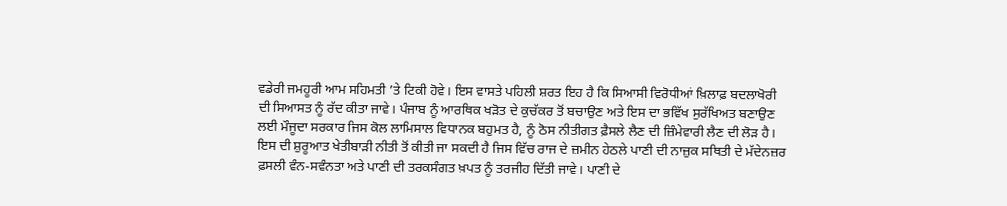ਵਡੇਰੀ ਜਮਹੂਰੀ ਆਮ ਸਹਿਮਤੀ ’ਤੇ ਟਿਕੀ ਹੋਵੇ। ਇਸ ਵਾਸਤੇ ਪਹਿਲੀ ਸ਼ਰਤ ਇਹ ਹੈ ਕਿ ਸਿਆਸੀ ਵਿਰੋਧੀਆਂ ਖ਼ਿਲਾਫ਼ ਬਦਲਾਖੋਰੀ ਦੀ ਸਿਆਸਤ ਨੂੰ ਰੱਦ ਕੀਤਾ ਜਾਵੇ। ਪੰਜਾਬ ਨੂੰ ਆਰਥਿਕ ਖੜੋਤ ਦੇ ਕੁਚੱਕਰ ਤੋਂ ਬਚਾਉਣ ਅਤੇ ਇਸ ਦਾ ਭਵਿੱਖ ਸੁਰੱਖਿਅਤ ਬਣਾਉਣ ਲਈ ਮੌਜੂਦਾ ਸਰਕਾਰ ਜਿਸ ਕੋਲ ਲਾਮਿਸਾਲ ਵਿਧਾਨਕ ਬਹੁਮਤ ਹੈ, ਨੂੰ ਠੋਸ ਨੀਤੀਗਤ ਫ਼ੈਸਲੇ ਲੈਣ ਦੀ ਜ਼ਿੰਮੇਵਾਰੀ ਲੈਣ ਦੀ ਲੋੜ ਹੈ। ਇਸ ਦੀ ਸ਼ੁਰੂਆਤ ਖੇਤੀਬਾੜੀ ਨੀਤੀ ਤੋਂ ਕੀਤੀ ਜਾ ਸਕਦੀ ਹੈ ਜਿਸ ਵਿੱਚ ਰਾਜ ਦੇ ਜ਼ਮੀਨ ਹੇਠਲੇ ਪਾਣੀ ਦੀ ਨਾਜ਼ੁਕ ਸਥਿਤੀ ਦੇ ਮੱਦੇਨਜ਼ਰ ਫ਼ਸਲੀ ਵੰਨ-ਸਵੰਨਤਾ ਅਤੇ ਪਾਣੀ ਦੀ ਤਰਕਸੰਗਤ ਖ਼ਪਤ ਨੂੰ ਤਰਜੀਹ ਦਿੱਤੀ ਜਾਵੇ। ਪਾਣੀ ਦੇ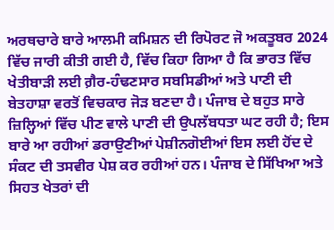ਅਰਥਚਾਰੇ ਬਾਰੇ ਆਲਮੀ ਕਮਿਸ਼ਨ ਦੀ ਰਿਪੋਰਟ ਜੋ ਅਕਤੂਬਰ 2024 ਵਿੱਚ ਜਾਰੀ ਕੀਤੀ ਗਈ ਹੈ, ਵਿੱਚ ਕਿਹਾ ਗਿਆ ਹੈ ਕਿ ਭਾਰਤ ਵਿੱਚ ਖੇਤੀਬਾੜੀ ਲਈ ਗ਼ੈਰ-ਹੰਢਣਸਾਰ ਸਬਸਿਡੀਆਂ ਅਤੇ ਪਾਣੀ ਦੀ ਬੇਤਹਾਸ਼ਾ ਵਰਤੋਂ ਵਿਚਕਾਰ ਜੋੜ ਬਣਦਾ ਹੈ। ਪੰਜਾਬ ਦੇ ਬਹੁਤ ਸਾਰੇ ਜ਼ਿਲ੍ਹਿਆਂ ਵਿੱਚ ਪੀਣ ਵਾਲੇ ਪਾਣੀ ਦੀ ਉਪਲੱਬਧਤਾ ਘਟ ਰਹੀ ਹੈ; ਇਸ ਬਾਰੇ ਆ ਰਹੀਆਂ ਡਰਾਉਣੀਆਂ ਪੇਸ਼ੀਨਗੋਈਆਂ ਇਸ ਲਈ ਹੋਂਦ ਦੇ ਸੰਕਟ ਦੀ ਤਸਵੀਰ ਪੇਸ਼ ਕਰ ਰਹੀਆਂ ਹਨ। ਪੰਜਾਬ ਦੇ ਸਿੱਖਿਆ ਅਤੇ ਸਿਹਤ ਖੇਤਰਾਂ ਦੀ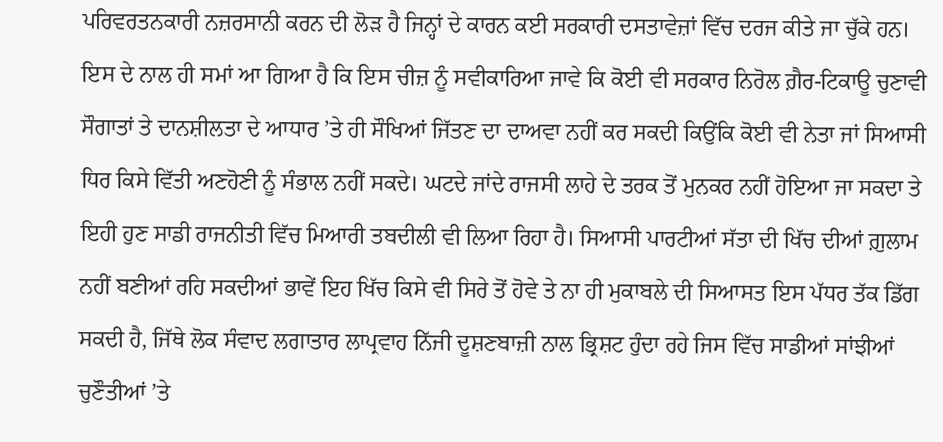ਪਰਿਵਰਤਨਕਾਰੀ ਨਜ਼ਰਸਾਨੀ ਕਰਨ ਦੀ ਲੋੜ ਹੈ ਜਿਨ੍ਹਾਂ ਦੇ ਕਾਰਨ ਕਈ ਸਰਕਾਰੀ ਦਸਤਾਵੇਜ਼ਾਂ ਵਿੱਚ ਦਰਜ ਕੀਤੇ ਜਾ ਚੁੱਕੇ ਹਨ। ਇਸ ਦੇ ਨਾਲ ਹੀ ਸਮਾਂ ਆ ਗਿਆ ਹੈ ਕਿ ਇਸ ਚੀਜ਼ ਨੂੰ ਸਵੀਕਾਰਿਆ ਜਾਵੇ ਕਿ ਕੋਈ ਵੀ ਸਰਕਾਰ ਨਿਰੋਲ ਗ਼ੈਰ-ਟਿਕਾਊ ਚੁਣਾਵੀ ਸੌਗਾਤਾਂ ਤੇ ਦਾਨਸ਼ੀਲਤਾ ਦੇ ਆਧਾਰ ’ਤੇ ਹੀ ਸੌਖਿਆਂ ਜਿੱਤਣ ਦਾ ਦਾਅਵਾ ਨਹੀਂ ਕਰ ਸਕਦੀ ਕਿਉਂਕਿ ਕੋਈ ਵੀ ਨੇਤਾ ਜਾਂ ਸਿਆਸੀ ਧਿਰ ਕਿਸੇ ਵਿੱਤੀ ਅਣਹੋਣੀ ਨੂੰ ਸੰਭਾਲ ਨਹੀਂ ਸਕਦੇ। ਘਟਦੇ ਜਾਂਦੇ ਰਾਜਸੀ ਲਾਹੇ ਦੇ ਤਰਕ ਤੋਂ ਮੁਨਕਰ ਨਹੀਂ ਹੋਇਆ ਜਾ ਸਕਦਾ ਤੇ ਇਹੀ ਹੁਣ ਸਾਡੀ ਰਾਜਨੀਤੀ ਵਿੱਚ ਮਿਆਰੀ ਤਬਦੀਲੀ ਵੀ ਲਿਆ ਰਿਹਾ ਹੈ। ਸਿਆਸੀ ਪਾਰਟੀਆਂ ਸੱਤਾ ਦੀ ਖਿੱਚ ਦੀਆਂ ਗ਼ੁਲਾਮ ਨਹੀਂ ਬਣੀਆਂ ਰਹਿ ਸਕਦੀਆਂ ਭਾਵੇਂ ਇਹ ਖਿੱਚ ਕਿਸੇ ਵੀ ਸਿਰੇ ਤੋਂ ਹੋਵੇ ਤੇ ਨਾ ਹੀ ਮੁਕਾਬਲੇ ਦੀ ਸਿਆਸਤ ਇਸ ਪੱਧਰ ਤੱਕ ਡਿੱਗ ਸਕਦੀ ਹੈ, ਜਿੱਥੇ ਲੋਕ ਸੰਵਾਦ ਲਗਾਤਾਰ ਲਾਪ੍ਰਵਾਹ ਨਿੱਜੀ ਦੂਸ਼ਣਬਾਜ਼ੀ ਨਾਲ ਭ੍ਰਿਸ਼ਟ ਹੁੰਦਾ ਰਹੇ ਜਿਸ ਵਿੱਚ ਸਾਡੀਆਂ ਸਾਂਝੀਆਂ ਚੁਣੌਤੀਆਂ ’ਤੇ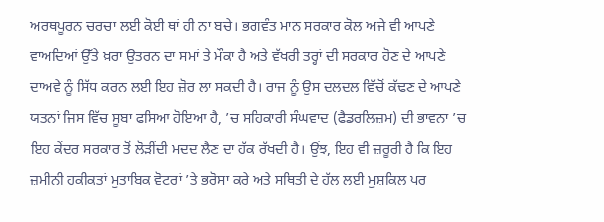ਅਰਥਪੂਰਨ ਚਰਚਾ ਲਈ ਕੋਈ ਥਾਂ ਹੀ ਨਾ ਬਚੇ। ਭਗਵੰਤ ਮਾਨ ਸਰਕਾਰ ਕੋਲ ਅਜੇ ਵੀ ਆਪਣੇ ਵਾਅਦਿਆਂ ਉੱਤੇ ਖ਼ਰਾ ਉਤਰਨ ਦਾ ਸਮਾਂ ਤੇ ਮੌਕਾ ਹੈ ਅਤੇ ਵੱਖਰੀ ਤਰ੍ਹਾਂ ਦੀ ਸਰਕਾਰ ਹੋਣ ਦੇ ਆਪਣੇ ਦਾਅਵੇ ਨੂੰ ਸਿੱਧ ਕਰਨ ਲਈ ਇਹ ਜ਼ੋਰ ਲਾ ਸਕਦੀ ਹੈ। ਰਾਜ ਨੂੰ ਉਸ ਦਲਦਲ ਵਿੱਚੋਂ ਕੱਢਣ ਦੇ ਆਪਣੇ ਯਤਨਾਂ ਜਿਸ ਵਿੱਚ ਸੂਬਾ ਫਸਿਆ ਹੋਇਆ ਹੈ, ’ਚ ਸਹਿਕਾਰੀ ਸੰਘਵਾਦ (ਫੈਡਰਲਿਜ਼ਮ) ਦੀ ਭਾਵਨਾ ’ਚ ਇਹ ਕੇਂਦਰ ਸਰਕਾਰ ਤੋਂ ਲੋੜੀਂਦੀ ਮਦਦ ਲੈਣ ਦਾ ਹੱਕ ਰੱਖਦੀ ਹੈ। ਉਂਝ, ਇਹ ਵੀ ਜ਼ਰੂਰੀ ਹੈ ਕਿ ਇਹ ਜ਼ਮੀਨੀ ਹਕੀਕਤਾਂ ਮੁਤਾਬਿਕ ਵੋਟਰਾਂ ’ਤੇ ਭਰੋਸਾ ਕਰੇ ਅਤੇ ਸਥਿਤੀ ਦੇ ਹੱਲ ਲਈ ਮੁਸ਼ਕਿਲ ਪਰ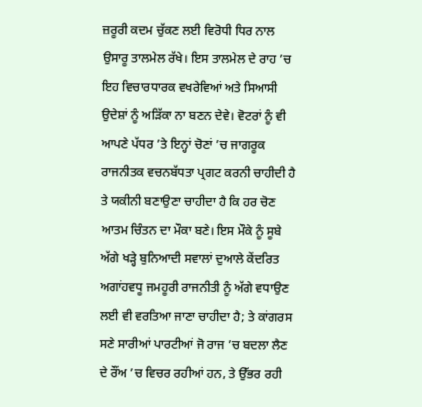ਜ਼ਰੂਰੀ ਕਦਮ ਚੁੱਕਣ ਲਈ ਵਿਰੋਧੀ ਧਿਰ ਨਾਲ ਉਸਾਰੂ ਤਾਲਮੇਲ ਰੱਖੇ। ਇਸ ਤਾਲਮੇਲ ਦੇ ਰਾਹ ’ਚ ਇਹ ਵਿਚਾਰਧਾਰਕ ਵਖਰੇਵਿਆਂ ਅਤੇ ਸਿਆਸੀ ਉਦੇਸ਼ਾਂ ਨੂੰ ਅੜਿੱਕਾ ਨਾ ਬਣਨ ਦੇਵੇ। ਵੋਟਰਾਂ ਨੂੰ ਵੀ ਆਪਣੇ ਪੱਧਰ ’ਤੇ ਇਨ੍ਹਾਂ ਚੋਣਾਂ ’ਚ ਜਾਗਰੂਕ ਰਾਜਨੀਤਕ ਵਚਨਬੱਧਤਾ ਪ੍ਰਗਟ ਕਰਨੀ ਚਾਹੀਦੀ ਹੈ ਤੇ ਯਕੀਨੀ ਬਣਾਉਣਾ ਚਾਹੀਦਾ ਹੈ ਕਿ ਹਰ ਚੋਣ ਆਤਮ ਚਿੰਤਨ ਦਾ ਮੌਕਾ ਬਣੇ। ਇਸ ਮੌਕੇ ਨੂੰ ਸੂਬੇ ਅੱਗੇ ਖੜ੍ਹੇ ਬੁਨਿਆਦੀ ਸਵਾਲਾਂ ਦੁਆਲੇ ਕੇਂਦਰਿਤ ਅਗਾਂਹਵਧੂ ਜਮਹੂਰੀ ਰਾਜਨੀਤੀ ਨੂੰ ਅੱਗੇ ਵਧਾਉਣ ਲਈ ਵੀ ਵਰਤਿਆ ਜਾਣਾ ਚਾਹੀਦਾ ਹੈ; ਤੇ ਕਾਂਗਰਸ ਸਣੇ ਸਾਰੀਆਂ ਪਾਰਟੀਆਂ ਜੋ ਰਾਜ ’ਚ ਬਦਲਾ ਲੈਣ ਦੇ ਰੌਂਅ ’ਚ ਵਿਚਰ ਰਹੀਆਂ ਹਨ, ਤੇ ਉੱਭਰ ਰਹੀ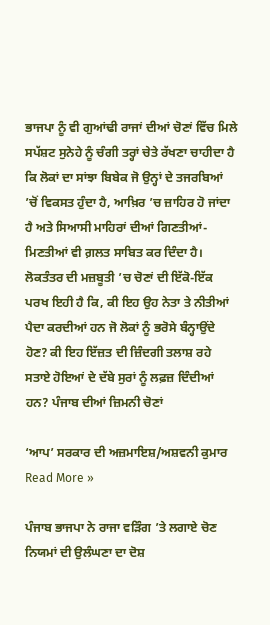ਭਾਜਪਾ ਨੂੰ ਵੀ ਗੁਆਂਢੀ ਰਾਜਾਂ ਦੀਆਂ ਚੋਣਾਂ ਵਿੱਚ ਮਿਲੇ ਸਪੱਸ਼ਟ ਸੁਨੇਹੇ ਨੂੰ ਚੰਗੀ ਤਰ੍ਹਾਂ ਚੇਤੇ ਰੱਖਣਾ ਚਾਹੀਦਾ ਹੈ ਕਿ ਲੋਕਾਂ ਦਾ ਸਾਂਝਾ ਬਿਬੇਕ ਜੋ ਉਨ੍ਹਾਂ ਦੇ ਤਜਰਬਿਆਂ ’ਚੋਂ ਵਿਕਸਤ ਹੁੰਦਾ ਹੈ, ਆਖ਼ਿਰ ’ਚ ਜ਼ਾਹਿਰ ਹੋ ਜਾਂਦਾ ਹੈ ਅਤੇ ਸਿਆਸੀ ਮਾਹਿਰਾਂ ਦੀਆਂ ਗਿਣਤੀਆਂ-ਮਿਣਤੀਆਂ ਵੀ ਗ਼ਲਤ ਸਾਬਿਤ ਕਰ ਦਿੰਦਾ ਹੈ। ਲੋਕਤੰਤਰ ਦੀ ਮਜ਼ਬੂਤੀ ’ਚ ਚੋਣਾਂ ਦੀ ਇੱਕੋ-ਇੱਕ ਪਰਖ ਇਹੀ ਹੈ ਕਿ, ਕੀ ਇਹ ਉਹ ਨੇਤਾ ਤੇ ਨੀਤੀਆਂ ਪੈਦਾ ਕਰਦੀਆਂ ਹਨ ਜੋ ਲੋਕਾਂ ਨੂੰ ਭਰੋਸੇ ਬੰਨ੍ਹਾਉਂਦੇ ਹੋਣ? ਕੀ ਇਹ ਇੱਜ਼ਤ ਦੀ ਜ਼ਿੰਦਗੀ ਤਲਾਸ਼ ਰਹੇ ਸਤਾਏ ਹੋਇਆਂ ਦੇ ਦੱਬੇ ਸੁਰਾਂ ਨੂੰ ਲਫ਼ਜ਼ ਦਿੰਦੀਆਂ ਹਨ? ਪੰਜਾਬ ਦੀਆਂ ਜ਼ਿਮਨੀ ਚੋਣਾਂ

‘ਆਪ’ ਸਰਕਾਰ ਦੀ ਅਜ਼ਮਾਇਸ਼/ਅਸ਼ਵਨੀ ਕੁਮਾਰ Read More »

ਪੰਜਾਬ ਭਾਜਪਾ ਨੇ ਰਾਜਾ ਵੜਿੰਗ ’ਤੇ ਲਗਾਏ ਚੋਣ ਨਿਯਮਾਂ ਦੀ ਉਲੰਘਣਾ ਦਾ ਦੋਸ਼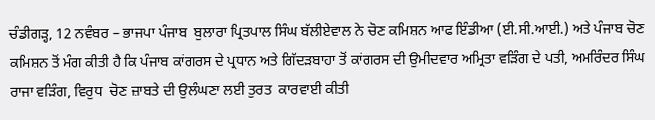ਚੰਡੀਗੜ੍ਹ, 12 ਨਵੰਬਰ – ਭਾਜਪਾ ਪੰਜਾਬ  ਬੁਲਾਰਾ ਪ੍ਰਿਤਪਾਲ ਸਿੰਘ ਬੱਲੀਏਵਾਲ ਨੇ ਚੋਣ ਕਮਿਸ਼ਨ ਆਫ ਇੰਡੀਆ (ਈ.ਸੀ.ਆਈ.) ਅਤੇ ਪੰਜਾਬ ਚੋਣ ਕਮਿਸ਼ਨ ਤੋਂ ਮੰਗ ਕੀਤੀ ਹੈ ਕਿ ਪੰਜਾਬ ਕਾਂਗਰਸ ਦੇ ਪ੍ਰਧਾਨ ਅਤੇ ਗਿੱਦੜਬਾਹਾ ਤੋਂ ਕਾਂਗਰਸ ਦੀ ਉਮੀਦਵਾਰ ਅਮ੍ਰਿਤਾ ਵੜਿੰਗ ਦੇ ਪਤੀ, ਅਮਰਿੰਦਰ ਸਿੰਘ ਰਾਜਾ ਵੜਿੰਗ, ਵਿਰੁਧ  ਚੋਣ ਜ਼ਾਬਤੇ ਦੀ ਉਲੰਘਣਾ ਲਈ ਤੁਰਤ  ਕਾਰਵਾਈ ਕੀਤੀ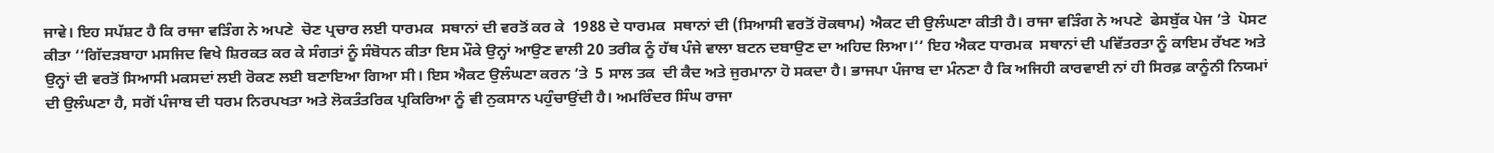ਜਾਵੇ। ਇਹ ਸਪੱਸ਼ਟ ਹੈ ਕਿ ਰਾਜਾ ਵੜਿੰਗ ਨੇ ਅਪਣੇ  ਚੋਣ ਪ੍ਰਚਾਰ ਲਈ ਧਾਰਮਕ  ਸਥਾਨਾਂ ਦੀ ਵਰਤੋਂ ਕਰ ਕੇ  1988 ਦੇ ਧਾਰਮਕ  ਸਥਾਨਾਂ ਦੀ (ਸਿਆਸੀ ਵਰਤੋਂ ਰੋਕਥਾਮ) ਐਕਟ ਦੀ ਉਲੰਘਣਾ ਕੀਤੀ ਹੈ। ਰਾਜਾ ਵੜਿੰਗ ਨੇ ਅਪਣੇ  ਫੇਸਬੁੱਕ ਪੇਜ ’ਤੇ  ਪੋਸਟ ਕੀਤਾ ‘‘ਗਿੱਦੜਬਾਹਾ ਮਸਜਿਦ ਵਿਖੇ ਸ਼ਿਰਕਤ ਕਰ ਕੇ ਸੰਗਤਾਂ ਨੂੰ ਸੰਬੋਧਨ ਕੀਤਾ ਇਸ ਮੌਕੇ ਉਨ੍ਹਾਂ ਆਉਣ ਵਾਲੀ 20 ਤਰੀਕ ਨੂੰ ਹੱਥ ਪੰਜੇ ਵਾਲਾ ਬਟਨ ਦਬਾਉਣ ਦਾ ਅਹਿਦ ਲਿਆ।‘‘ ਇਹ ਐਕਟ ਧਾਰਮਕ  ਸਥਾਨਾਂ ਦੀ ਪਵਿੱਤਰਤਾ ਨੂੰ ਕਾਇਮ ਰੱਖਣ ਅਤੇ ਉਨ੍ਹਾਂ ਦੀ ਵਰਤੋਂ ਸਿਆਸੀ ਮਕਸਦਾਂ ਲਈ ਰੋਕਣ ਲਈ ਬਣਾਇਆ ਗਿਆ ਸੀ। ਇਸ ਐਕਟ ਉਲੰਘਣਾ ਕਰਨ ’ਤੇ  5 ਸਾਲ ਤਕ  ਦੀ ਕੈਦ ਅਤੇ ਜੁਰਮਾਨਾ ਹੋ ਸਕਦਾ ਹੈ। ਭਾਜਪਾ ਪੰਜਾਬ ਦਾ ਮੰਨਣਾ ਹੈ ਕਿ ਅਜਿਹੀ ਕਾਰਵਾਈ ਨਾਂ ਹੀ ਸਿਰਫ਼ ਕਾਨੂੰਨੀ ਨਿਯਮਾਂ ਦੀ ਉਲੰਘਣਾ ਹੈ, ਸਗੋਂ ਪੰਜਾਬ ਦੀ ਧਰਮ ਨਿਰਪਖਤਾ ਅਤੇ ਲੋਕਤੰਤਰਿਕ ਪ੍ਰਕਿਰਿਆ ਨੂੰ ਵੀ ਨੁਕਸਾਨ ਪਹੁੰਚਾਉਂਦੀ ਹੈ। ਅਮਰਿੰਦਰ ਸਿੰਘ ਰਾਜਾ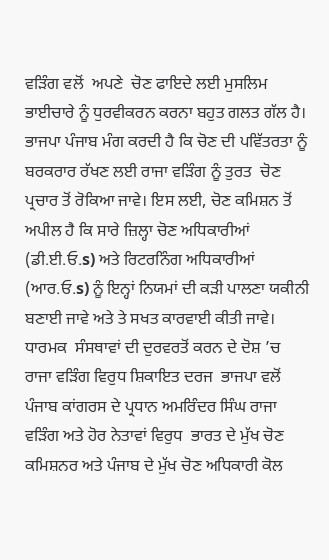ਵੜਿੰਗ ਵਲੋਂ  ਅਪਣੇ  ਚੋਣ ਫਾਇਦੇ ਲਈ ਮੁਸਲਿਮ ਭਾਈਚਾਰੇ ਨੂੰ ਧੁਰਵੀਕਰਨ ਕਰਨਾ ਬਹੁਤ ਗਲਤ ਗੱਲ ਹੈ। ਭਾਜਪਾ ਪੰਜਾਬ ਮੰਗ ਕਰਦੀ ਹੈ ਕਿ ਚੋਣ ਦੀ ਪਵਿੱਤਰਤਾ ਨੂੰ ਬਰਕਰਾਰ ਰੱਖਣ ਲਈ ਰਾਜਾ ਵੜਿੰਗ ਨੂੰ ਤੁਰਤ  ਚੋਣ ਪ੍ਰਚਾਰ ਤੋਂ ਰੋਕਿਆ ਜਾਵੇ। ਇਸ ਲਈ, ਚੋਣ ਕਮਿਸ਼ਨ ਤੋਂ ਅਪੀਲ ਹੈ ਕਿ ਸਾਰੇ ਜ਼ਿਲ੍ਹਾ ਚੋਣ ਅਧਿਕਾਰੀਆਂ (ਡੀ.ਈ.ਓ.s) ਅਤੇ ਰਿਟਰਨਿੰਗ ਅਧਿਕਾਰੀਆਂ (ਆਰ.ਓ.s) ਨੂੰ ਇਨ੍ਹਾਂ ਨਿਯਮਾਂ ਦੀ ਕੜੀ ਪਾਲਣਾ ਯਕੀਨੀ ਬਣਾਈ ਜਾਵੇ ਅਤੇ ਤੇ ਸਖਤ ਕਾਰਵਾਈ ਕੀਤੀ ਜਾਵੇ। ਧਾਰਮਕ  ਸੰਸਥਾਵਾਂ ਦੀ ਦੁਰਵਰਤੋਂ ਕਰਨ ਦੇ ਦੋਸ਼ ’ਚ ਰਾਜਾ ਵੜਿੰਗ ਵਿਰੁਧ ਸ਼ਿਕਾਇਤ ਦਰਜ  ਭਾਜਪਾ ਵਲੋਂ ਪੰਜਾਬ ਕਾਂਗਰਸ ਦੇ ਪ੍ਰਧਾਨ ਅਮਰਿੰਦਰ ਸਿੰਘ ਰਾਜਾ ਵੜਿੰਗ ਅਤੇ ਹੋਰ ਨੇਤਾਵਾਂ ਵਿਰੁਧ  ਭਾਰਤ ਦੇ ਮੁੱਖ ਚੋਣ ਕਮਿਸ਼ਨਰ ਅਤੇ ਪੰਜਾਬ ਦੇ ਮੁੱਖ ਚੋਣ ਅਧਿਕਾਰੀ ਕੋਲ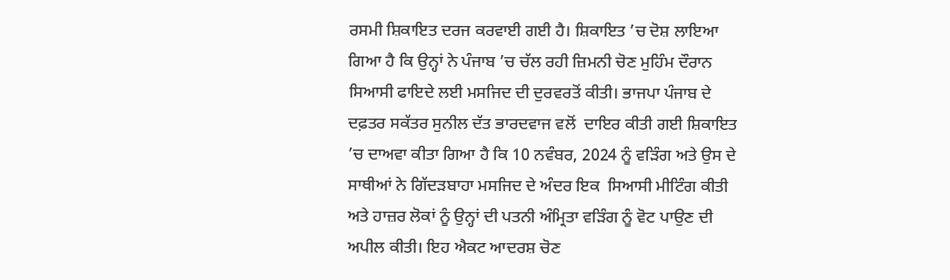ਰਸਮੀ ਸ਼ਿਕਾਇਤ ਦਰਜ ਕਰਵਾਈ ਗਈ ਹੈ। ਸ਼ਿਕਾਇਤ ’ਚ ਦੋਸ਼ ਲਾਇਆ ਗਿਆ ਹੈ ਕਿ ਉਨ੍ਹਾਂ ਨੇ ਪੰਜਾਬ ’ਚ ਚੱਲ ਰਹੀ ਜ਼ਿਮਨੀ ਚੋਣ ਮੁਹਿੰਮ ਦੌਰਾਨ ਸਿਆਸੀ ਫਾਇਦੇ ਲਈ ਮਸਜਿਦ ਦੀ ਦੁਰਵਰਤੋਂ ਕੀਤੀ। ਭਾਜਪਾ ਪੰਜਾਬ ਦੇ ਦਫ਼ਤਰ ਸਕੱਤਰ ਸੁਨੀਲ ਦੱਤ ਭਾਰਦਵਾਜ ਵਲੋਂ  ਦਾਇਰ ਕੀਤੀ ਗਈ ਸ਼ਿਕਾਇਤ ’ਚ ਦਾਅਵਾ ਕੀਤਾ ਗਿਆ ਹੈ ਕਿ 10 ਨਵੰਬਰ, 2024 ਨੂੰ ਵੜਿੰਗ ਅਤੇ ਉਸ ਦੇ ਸਾਥੀਆਂ ਨੇ ਗਿੱਦੜਬਾਹਾ ਮਸਜਿਦ ਦੇ ਅੰਦਰ ਇਕ  ਸਿਆਸੀ ਮੀਟਿੰਗ ਕੀਤੀ ਅਤੇ ਹਾਜ਼ਰ ਲੋਕਾਂ ਨੂੰ ਉਨ੍ਹਾਂ ਦੀ ਪਤਨੀ ਅੰਮ੍ਰਿਤਾ ਵੜਿੰਗ ਨੂੰ ਵੋਟ ਪਾਉਣ ਦੀ ਅਪੀਲ ਕੀਤੀ। ਇਹ ਐਕਟ ਆਦਰਸ਼ ਚੋਣ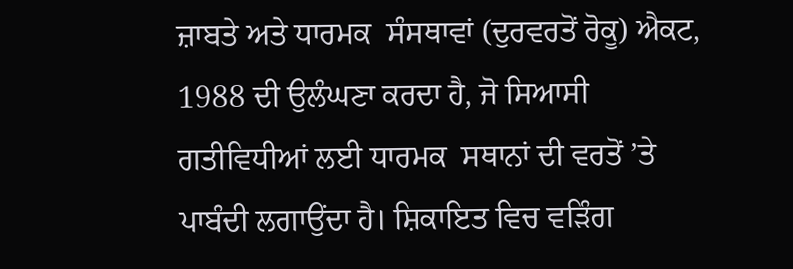ਜ਼ਾਬਤੇ ਅਤੇ ਧਾਰਮਕ  ਸੰਸਥਾਵਾਂ (ਦੁਰਵਰਤੋਂ ਰੋਕੂ) ਐਕਟ, 1988 ਦੀ ਉਲੰਘਣਾ ਕਰਦਾ ਹੈ, ਜੋ ਸਿਆਸੀ ਗਤੀਵਿਧੀਆਂ ਲਈ ਧਾਰਮਕ  ਸਥਾਨਾਂ ਦੀ ਵਰਤੋਂ ’ਤੇ  ਪਾਬੰਦੀ ਲਗਾਉਂਦਾ ਹੈ। ਸ਼ਿਕਾਇਤ ਵਿਚ ਵੜਿੰਗ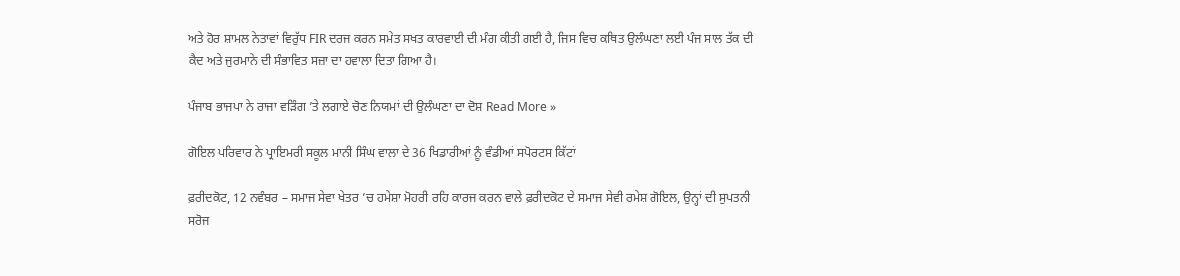ਅਤੇ ਹੋਰ ਸ਼ਾਮਲ ਨੇਤਾਵਾਂ ਵਿਰੁੱਧ FIR ਦਰਜ ਕਰਨ ਸਮੇਤ ਸਖਤ ਕਾਰਵਾਈ ਦੀ ਮੰਗ ਕੀਤੀ ਗਈ ਹੈ, ਜਿਸ ਵਿਚ ਕਥਿਤ ਉਲੰਘਣਾ ਲਈ ਪੰਜ ਸਾਲ ਤੱਕ ਦੀ ਕੈਦ ਅਤੇ ਜੁਰਮਾਨੇ ਦੀ ਸੰਭਾਵਿਤ ਸਜ਼ਾ ਦਾ ਹਵਾਲਾ ਦਿਤਾ ਗਿਆ ਹੈ।

ਪੰਜਾਬ ਭਾਜਪਾ ਨੇ ਰਾਜਾ ਵੜਿੰਗ ’ਤੇ ਲਗਾਏ ਚੋਣ ਨਿਯਮਾਂ ਦੀ ਉਲੰਘਣਾ ਦਾ ਦੋਸ਼ Read More »

ਗੋਇਲ ਪਰਿਵਾਰ ਨੇ ਪ੍ਰਾਇਮਰੀ ਸਕੂਲ ਮਾਨੀ ਸਿੰਘ ਵਾਲਾ ਦੇ 36 ਖਿਡਾਰੀਆਂ ਨੂੰ ਵੰਡੀਆਂ ਸਪੋਰਟਸ ਕਿੱਟਾਂ

ਫ਼ਰੀਦਕੋਟ, 12 ਨਵੰਬਰ – ਸਮਾਜ ਸੇਵਾ ਖੇਤਰ ’ਚ ਹਮੇਸ਼ਾ ਮੋਹਰੀ ਰਹਿ ਕਾਰਜ ਕਰਨ ਵਾਲੇ ਫ਼ਰੀਦਕੋਟ ਦੇ ਸਮਾਜ ਸੇਵੀ ਰਮੇਸ਼ ਗੋਇਲ, ਉਨ੍ਹਾਂ ਦੀ ਸੁਪਤਨੀ ਸਰੋਜ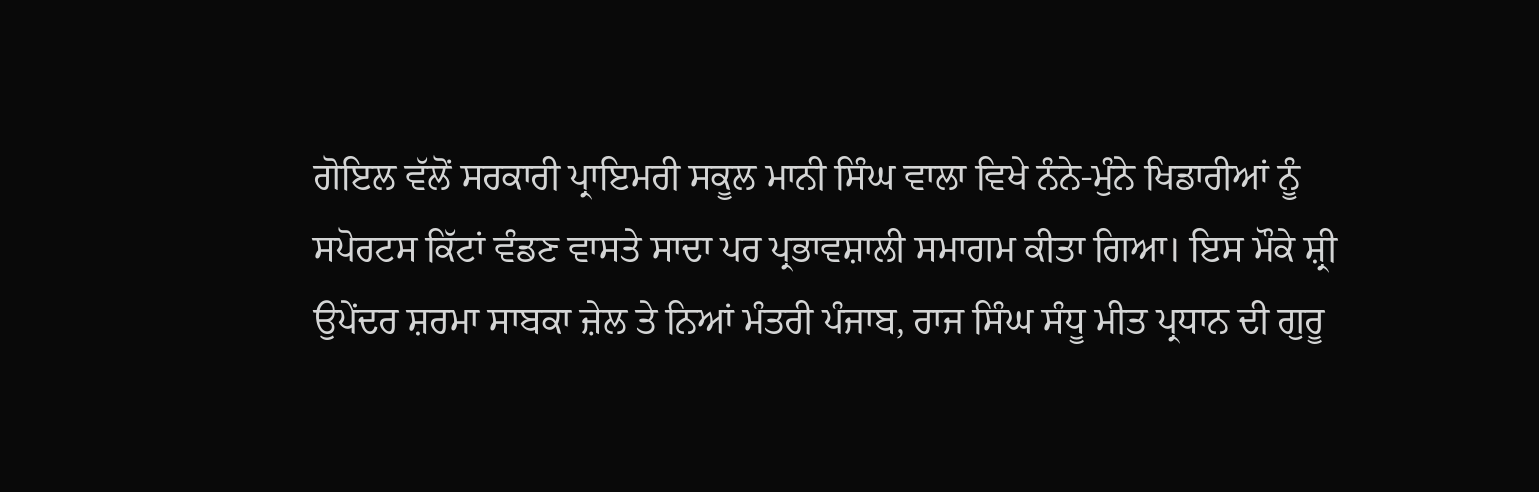ਗੋਇਲ ਵੱਲੋਂ ਸਰਕਾਰੀ ਪ੍ਰਾਇਮਰੀ ਸਕੂਲ ਮਾਨੀ ਸਿੰਘ ਵਾਲਾ ਵਿਖੇ ਨੰਨੇ-ਮੁੰਨੇ ਖਿਡਾਰੀਆਂ ਨੂੰ ਸਪੋਰਟਸ ਕਿੱਟਾਂ ਵੰਡਣ ਵਾਸਤੇ ਸਾਦਾ ਪਰ ਪ੍ਰਭਾਵਸ਼ਾਲੀ ਸਮਾਗਮ ਕੀਤਾ ਗਿਆ। ਇਸ ਮੌਕੇ ਸ਼੍ਰੀ ਉਪੇਂਦਰ ਸ਼ਰਮਾ ਸਾਬਕਾ ਜ਼ੇਲ ਤੇ ਨਿਆਂ ਮੰਤਰੀ ਪੰਜਾਬ, ਰਾਜ ਸਿੰਘ ਸੰਧੂ ਮੀਤ ਪ੍ਰਧਾਨ ਦੀ ਗੁਰੂ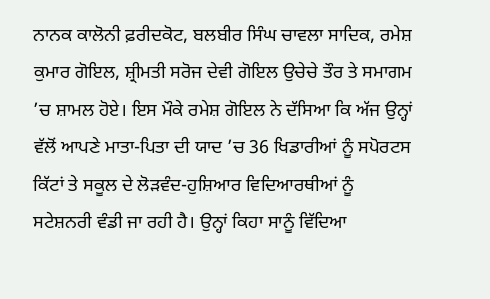ਨਾਨਕ ਕਾਲੋਨੀ ਫ਼ਰੀਦਕੋਟ, ਬਲਬੀਰ ਸਿੰਘ ਚਾਵਲਾ ਸਾਦਿਕ, ਰਮੇਸ਼ ਕੁਮਾਰ ਗੋਇਲ, ਸ਼੍ਰੀਮਤੀ ਸਰੋਜ ਦੇਵੀ ਗੋਇਲ ਉਚੇਚੇ ਤੌਰ ਤੇ ਸਮਾਗਮ ’ਚ ਸ਼ਾਮਲ ਹੋਏ। ਇਸ ਮੌਕੇ ਰਮੇਸ਼ ਗੋਇਲ ਨੇ ਦੱਸਿਆ ਕਿ ਅੱਜ ਉਨ੍ਹਾਂ ਵੱਲੋਂ ਆਪਣੇ ਮਾਤਾ-ਪਿਤਾ ਦੀ ਯਾਦ ’ਚ 36 ਖਿਡਾਰੀਆਂ ਨੂੰ ਸਪੋਰਟਸ ਕਿੱਟਾਂ ਤੇ ਸਕੂਲ ਦੇ ਲੋੜਵੰਦ-ਹੁਸ਼ਿਆਰ ਵਿਦਿਆਰਥੀਆਂ ਨੂੰ ਸਟੇਸ਼ਨਰੀ ਵੰਡੀ ਜਾ ਰਹੀ ਹੈ। ਉਨ੍ਹਾਂ ਕਿਹਾ ਸਾਨੂੰ ਵਿੱਦਿਆ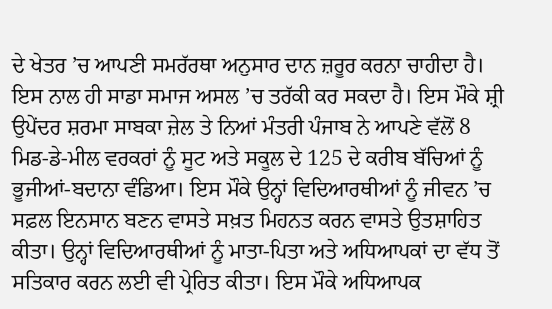ਦੇ ਖੇਤਰ ’ਚ ਆਪਣੀ ਸਮਰੱਰਥਾ ਅਨੁਸਾਰ ਦਾਨ ਜ਼ਰੂਰ ਕਰਨਾ ਚਾਹੀਦਾ ਹੈ। ਇਸ ਨਾਲ ਹੀ ਸਾਡਾ ਸਮਾਜ ਅਸਲ ’ਚ ਤਰੱਕੀ ਕਰ ਸਕਦਾ ਹੈ। ਇਸ ਮੌਕੇ ਸ਼੍ਰੀ ਉਪੇਂਦਰ ਸ਼ਰਮਾ ਸਾਬਕਾ ਜ਼ੇਲ ਤੇ ਨਿਆਂ ਮੰਤਰੀ ਪੰਜਾਬ ਨੇ ਆਪਣੇ ਵੱਲੋਂ 8 ਮਿਡ-ਡੇ-ਮੀਲ ਵਰਕਰਾਂ ਨੂੰ ਸੂਟ ਅਤੇ ਸਕੂਲ ਦੇ 125 ਦੇ ਕਰੀਬ ਬੱਚਿਆਂ ਨੂੰ ਭੂਜੀਆਂ-ਬਦਾਨਾ ਵੰਡਿਆ। ਇਸ ਮੌਕੇ ਉਨ੍ਹਾਂ ਵਿਦਿਆਰਥੀਆਂ ਨੂੰ ਜੀਵਨ ’ਚ ਸਫ਼ਲ ਇਨਸਾਨ ਬਣਨ ਵਾਸਤੇ ਸਖ਼ਤ ਮਿਹਨਤ ਕਰਨ ਵਾਸਤੇ ਉਤਸ਼ਾਹਿਤ ਕੀਤਾ। ਉਨ੍ਹਾਂ ਵਿਦਿਆਰਥੀਆਂ ਨੂੰ ਮਾਤਾ-ਪਿਤਾ ਅਤੇ ਅਧਿਆਪਕਾਂ ਦਾ ਵੱਧ ਤੋਂ ਸਤਿਕਾਰ ਕਰਨ ਲਈ ਵੀ ਪ੍ਰੇਰਿਤ ਕੀਤਾ। ਇਸ ਮੌਕੇ ਅਧਿਆਪਕ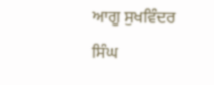ਆਗੂ ਸੁਖਵਿੰਦਰ ਸਿੰਘ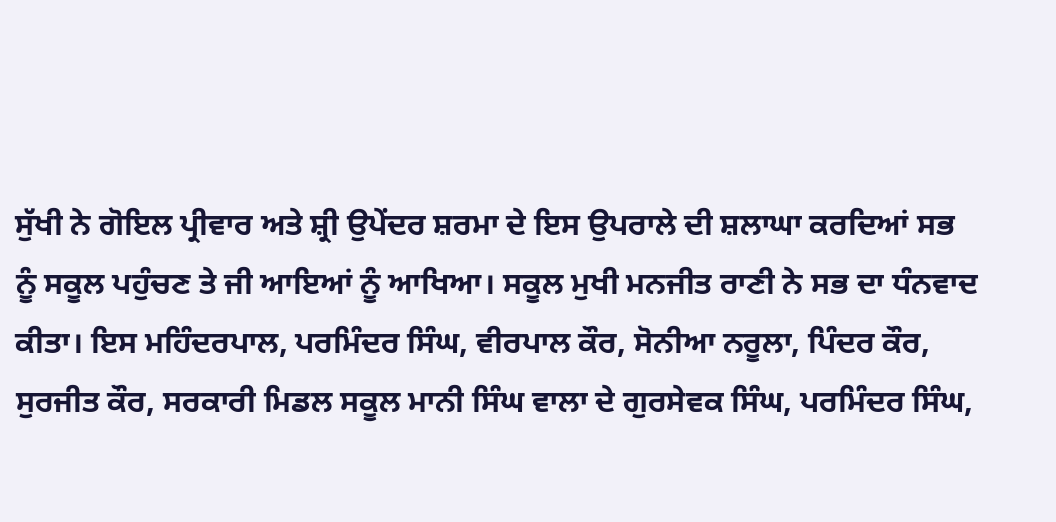ਸੁੱਖੀ ਨੇ ਗੋਇਲ ਪ੍ਰੀਵਾਰ ਅਤੇ ਸ਼੍ਰੀ ਉਪੇਂਦਰ ਸ਼ਰਮਾ ਦੇ ਇਸ ਉਪਰਾਲੇ ਦੀ ਸ਼ਲਾਘਾ ਕਰਦਿਆਂ ਸਭ ਨੂੰ ਸਕੂਲ ਪਹੁੰਚਣ ਤੇ ਜੀ ਆਇਆਂ ਨੂੰ ਆਖਿਆ। ਸਕੂਲ ਮੁਖੀ ਮਨਜੀਤ ਰਾਣੀ ਨੇ ਸਭ ਦਾ ਧੰਨਵਾਦ ਕੀਤਾ। ਇਸ ਮਹਿੰਦਰਪਾਲ, ਪਰਮਿੰਦਰ ਸਿੰਘ, ਵੀਰਪਾਲ ਕੌਰ, ਸੋਨੀਆ ਨਰੂਲਾ, ਪਿੰਦਰ ਕੌਰ, ਸੁਰਜੀਤ ਕੌਰ, ਸਰਕਾਰੀ ਮਿਡਲ ਸਕੂਲ ਮਾਨੀ ਸਿੰਘ ਵਾਲਾ ਦੇ ਗੁਰਸੇਵਕ ਸਿੰਘ, ਪਰਮਿੰਦਰ ਸਿੰਘ,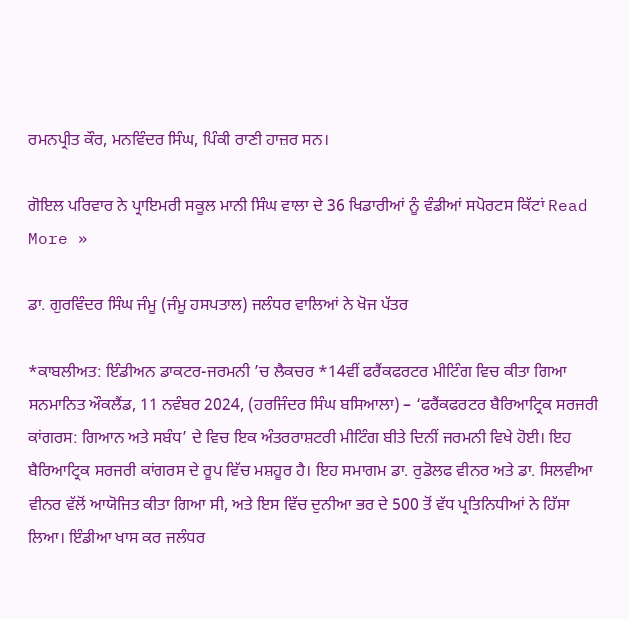ਰਮਨਪ੍ਰੀਤ ਕੌਰ, ਮਨਵਿੰਦਰ ਸਿੰਘ, ਪਿੰਕੀ ਰਾਣੀ ਹਾਜ਼ਰ ਸਨ।

ਗੋਇਲ ਪਰਿਵਾਰ ਨੇ ਪ੍ਰਾਇਮਰੀ ਸਕੂਲ ਮਾਨੀ ਸਿੰਘ ਵਾਲਾ ਦੇ 36 ਖਿਡਾਰੀਆਂ ਨੂੰ ਵੰਡੀਆਂ ਸਪੋਰਟਸ ਕਿੱਟਾਂ Read More »

ਡਾ. ਗੁਰਵਿੰਦਰ ਸਿੰਘ ਜੰਮੂ (ਜੰਮੂ ਹਸਪਤਾਲ) ਜਲੰਧਰ ਵਾਲਿਆਂ ਨੇ ਖੋਜ ਪੱਤਰ

*ਕਾਬਲੀਅਤ: ਇੰਡੀਅਨ ਡਾਕਟਰ-ਜਰਮਨੀ ’ਚ ਲੈਕਚਰ *14ਵੀਂ ਫਰੈਂਕਫਰਟਰ ਮੀਟਿੰਗ ਵਿਚ ਕੀਤਾ ਗਿਆ ਸਨਮਾਨਿਤ ਔਕਲੈਂਡ, 11 ਨਵੰਬਰ 2024, (ਹਰਜਿੰਦਰ ਸਿੰਘ ਬਸਿਆਲਾ) – ‘ਫਰੈਂਕਫਰਟਰ ਬੈਰਿਆਟ੍ਰਿਕ ਸਰਜਰੀ ਕਾਂਗਰਸ: ਗਿਆਨ ਅਤੇ ਸਬੰਧ’ ਦੇ ਵਿਚ ਇਕ ਅੰਤਰਰਾਸ਼ਟਰੀ ਮੀਟਿੰਗ ਬੀਤੇ ਦਿਨੀਂ ਜਰਮਨੀ ਵਿਖੇ ਹੋਈ। ਇਹ ਬੈਰਿਆਟ੍ਰਿਕ ਸਰਜਰੀ ਕਾਂਗਰਸ ਦੇ ਰੂਪ ਵਿੱਚ ਮਸ਼ਹੂਰ ਹੈ। ਇਹ ਸਮਾਗਮ ਡਾ. ਰੁਡੋਲਫ ਵੀਨਰ ਅਤੇ ਡਾ. ਸਿਲਵੀਆ ਵੀਨਰ ਵੱਲੋਂ ਆਯੋਜਿਤ ਕੀਤਾ ਗਿਆ ਸੀ, ਅਤੇ ਇਸ ਵਿੱਚ ਦੁਨੀਆ ਭਰ ਦੇ 500 ਤੋਂ ਵੱਧ ਪ੍ਰਤਿਨਿਧੀਆਂ ਨੇ ਹਿੱਸਾ ਲਿਆ। ਇੰਡੀਆ ਖਾਸ ਕਰ ਜਲੰਧਰ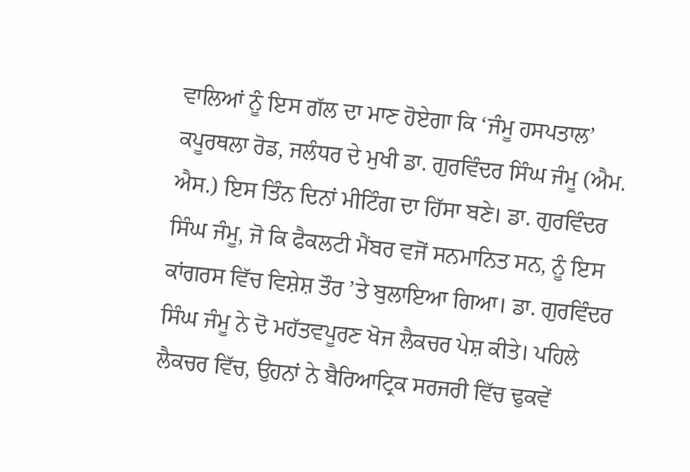ਵਾਲਿਆਂ ਨੂੰ ਇਸ ਗੱਲ ਦਾ ਮਾਣ ਹੋਏਗਾ ਕਿ ‘ਜੰਮੂ ਹਸਪਤਾਲ’ ਕਪੂਰਥਲਾ ਰੋਡ, ਜਲੰਧਰ ਦੇ ਮੁਖੀ ਡਾ. ਗੁਰਵਿੰਦਰ ਸਿੰਘ ਜੰਮੂ (ਐਮ. ਐਸ.) ਇਸ ਤਿੰਨ ਦਿਨਾਂ ਮੀਟਿੰਗ ਦਾ ਹਿੱਸਾ ਬਣੇ। ਡਾ. ਗੁਰਵਿੰਦਰ ਸਿੰਘ ਜੰਮੂ, ਜੋ ਕਿ ਫੈਕਲਟੀ ਮੈਂਬਰ ਵਜੋਂ ਸਨਮਾਨਿਤ ਸਨ, ਨੂੰ ਇਸ ਕਾਂਗਰਸ ਵਿੱਚ ਵਿਸ਼ੇਸ਼ ਤੌਰ ’ਤੇ ਬੁਲਾਇਆ ਗਿਆ। ਡਾ. ਗੁਰਵਿੰਦਰ ਸਿੰਘ ਜੰਮੂ ਨੇ ਦੋ ਮਹੱਤਵਪੂਰਣ ਖੋਜ ਲੈਕਚਰ ਪੇਸ਼ ਕੀਤੇ। ਪਹਿਲੇ ਲੈਕਚਰ ਵਿੱਚ, ਉਹਨਾਂ ਨੇ ਬੈਰਿਆਟ੍ਰਿਕ ਸਰਜਰੀ ਵਿੱਚ ਢੁਕਵੇਂ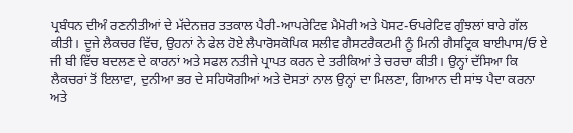ਪ੍ਰਬੰਧਨ ਦੀਅੰ ਰਣਨੀਤੀਆਂ ਦੇ ਮੱਦੇਨਜ਼ਰ ਤਤਕਾਲ ਪੈਰੀ-ਆਪਰੇਟਿਵ ਮੈਮੋਰੀ ਅਤੇ ਪੋਸਟ-ਓਪਰੇਟਿਵ ਗੁੰਝਲਾਂ ਬਾਰੇ ਗੱਲ ਕੀਤੀ। ਦੂਜੇ ਲੈਕਚਰ ਵਿੱਚ, ਉਹਨਾਂ ਨੇ ਫੇਲ ਹੋਏ ਲੈਪਾਰੋਸਕੋਪਿਕ ਸਲੀਵ ਗੈਸਟਰੈਕਟਮੀ ਨੂੰ ਮਿਨੀ ਗੈਸਟ੍ਰਿਕ ਬਾਈਪਾਸ/ਓ ਏ ਜੀ ਬੀ ਵਿੱਚ ਬਦਲਣ ਦੇ ਕਾਰਨਾਂ ਅਤੇ ਸਫਲ ਨਤੀਜੇ ਪ੍ਰਾਪਤ ਕਰਨ ਦੇ ਤਰੀਕਿਆਂ ਤੇ ਚਰਚਾ ਕੀਤੀ। ਉਨ੍ਹਾਂ ਦੱਸਿਆ ਕਿ ਲੈਕਚਰਾਂ ਤੋਂ ਇਲਾਵਾ, ਦੁਨੀਆ ਭਰ ਦੇ ਸਹਿਯੋਗੀਆਂ ਅਤੇ ਦੋਸਤਾਂ ਨਾਲ ਉਨ੍ਹਾਂ ਦਾ ਮਿਲਣਾ, ਗਿਆਨ ਦੀ ਸਾਂਝ ਪੈਦਾ ਕਰਨਾ ਅਤੇ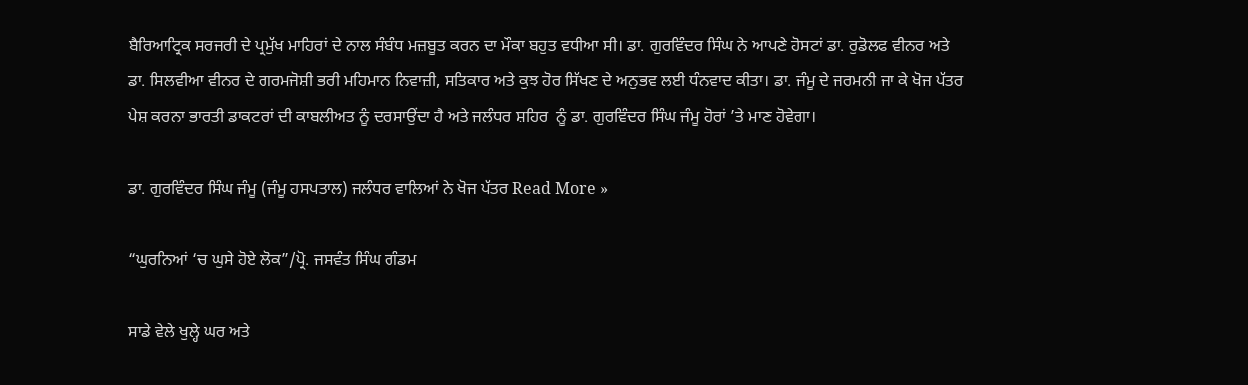ਬੈਰਿਆਟ੍ਰਿਕ ਸਰਜਰੀ ਦੇ ਪ੍ਰਮੁੱਖ ਮਾਹਿਰਾਂ ਦੇ ਨਾਲ ਸੰਬੰਧ ਮਜ਼ਬੂਤ ਕਰਨ ਦਾ ਮੌਕਾ ਬਹੁਤ ਵਧੀਆ ਸੀ। ਡਾ. ਗੁਰਵਿੰਦਰ ਸਿੰਘ ਨੇ ਆਪਣੇ ਹੋਸਟਾਂ ਡਾ. ਰੁਡੋਲਫ ਵੀਨਰ ਅਤੇ ਡਾ. ਸਿਲਵੀਆ ਵੀਨਰ ਦੇ ਗਰਮਜੋਸ਼ੀ ਭਰੀ ਮਹਿਮਾਨ ਨਿਵਾਜ਼ੀ, ਸਤਿਕਾਰ ਅਤੇ ਕੁਝ ਹੋਰ ਸਿੱਖਣ ਦੇ ਅਨੁਭਵ ਲਈ ਧੰਨਵਾਦ ਕੀਤਾ। ਡਾ. ਜੰਮੂ ਦੇ ਜਰਮਨੀ ਜਾ ਕੇ ਖੋਜ ਪੱਤਰ ਪੇਸ਼ ਕਰਨਾ ਭਾਰਤੀ ਡਾਕਟਰਾਂ ਦੀ ਕਾਬਲੀਅਤ ਨੂੰ ਦਰਸਾਉਂਦਾ ਹੈ ਅਤੇ ਜਲੰਧਰ ਸ਼ਹਿਰ  ਨੂੰ ਡਾ. ਗੁਰਵਿੰਦਰ ਸਿੰਘ ਜੰਮੂ ਹੋਰਾਂ ’ਤੇ ਮਾਣ ਹੋਵੇਗਾ।

ਡਾ. ਗੁਰਵਿੰਦਰ ਸਿੰਘ ਜੰਮੂ (ਜੰਮੂ ਹਸਪਤਾਲ) ਜਲੰਧਰ ਵਾਲਿਆਂ ਨੇ ਖੋਜ ਪੱਤਰ Read More »

“ਘੁਰਨਿਆਂ ‘ਚ ਘੁਸੇ ਹੋਏ ਲੋਕ”/ਪ੍ਰੋ. ਜਸਵੰਤ ਸਿੰਘ ਗੰਡਮ

ਸਾਡੇ ਵੇਲੇ ਖੁਲ੍ਹੇ ਘਰ ਅਤੇ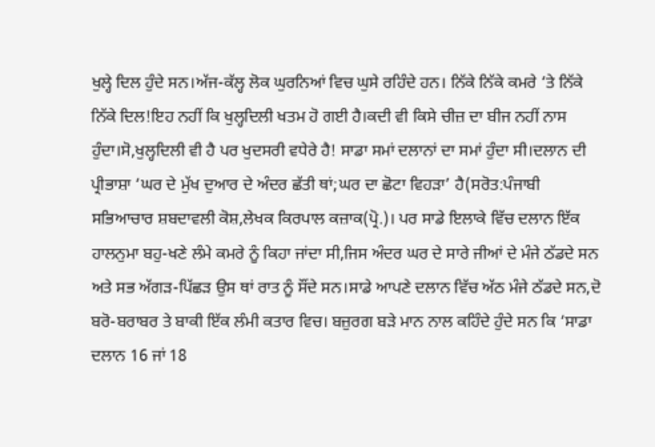ਖੁਲ੍ਹੇ ਦਿਲ ਹੁੰਦੇ ਸਨ।ਅੱਜ-ਕੱਲ੍ਹ ਲੋਕ ਘੁਰਨਿਆਂ ਵਿਚ ਘੁਸੇ ਰਹਿੰਦੇ ਹਨ। ਨਿੱਕੇ ਨਿੱਕੇ ਕਮਰੇ ‘ਤੇ ਨਿੱਕੇ ਨਿੱਕੇ ਦਿਲ!ਇਹ ਨਹੀਂ ਕਿ ਖੁਲ੍ਹਦਿਲੀ ਖਤਮ ਹੋ ਗਈ ਹੈ।ਕਦੀ ਵੀ ਕਿਸੇ ਚੀਜ਼ ਦਾ ਬੀਜ ਨਹੀਂ ਨਾਸ ਹੁੰਦਾ।ਸੋ,ਖੁਲ੍ਹਦਿਲੀ ਵੀ ਹੈ ਪਰ ਖੁਦਸਰੀ ਵਧੇਰੇ ਹੈ! ਸਾਡਾ ਸਮਾਂ ਦਲਾਨਾਂ ਦਾ ਸਮਾਂ ਹੁੰਦਾ ਸੀ।ਦਲਾਨ ਦੀ ਪ੍ਰੀਭਾਸ਼ਾ ‘ਘਰ ਦੇ ਮੁੱਖ ਦੁਆਰ ਦੇ ਅੰਦਰ ਛੱਤੀ ਥਾਂ;ਘਰ ਦਾ ਛੋਟਾ ਵਿਹੜਾ’ ਹੈ(ਸਰੋਤ:ਪੰਜਾਬੀ ਸਭਿਆਚਾਰ ਸ਼ਬਦਾਵਲੀ ਕੋਸ਼,ਲੇਖਕ ਕਿਰਪਾਲ ਕਜ਼ਾਕ(ਪ੍ਰੋ.)। ਪਰ ਸਾਡੇ ਇਲਾਕੇ ਵਿੱਚ ਦਲਾਨ ਇੱਕ ਹਾਲਨੁਮਾ ਬਹੁ-ਖਣੇ ਲੰਮੇ ਕਮਰੇ ਨੂੰ ਕਿਹਾ ਜਾਂਦਾ ਸੀ,ਜਿਸ ਅੰਦਰ ਘਰ ਦੇ ਸਾਰੇ ਜੀਆਂ ਦੇ ਮੰਜੇ ਠੱਡਦੇ ਸਨ ਅਤੇ ਸਭ ਅੱਗੜ-ਪਿੱਛੜ ਉਸ ਥਾਂ ਰਾਤ ਨੂੰ ਸੌਂਦੇ ਸਨ।ਸਾਡੇ ਆਪਣੇ ਦਲਾਨ ਵਿੱਚ ਅੱਠ ਮੰਜੇ ਠੱਡਦੇ ਸਨ,ਦੋ ਬਰੋ-ਬਰਾਬਰ ਤੇ ਬਾਕੀ ਇੱਕ ਲੰਮੀ ਕਤਾਰ ਵਿਚ। ਬਜ਼ੁਰਗ ਬੜੇ ਮਾਨ ਨਾਲ ਕਹਿੰਦੇ ਹੁੰਦੇ ਸਨ ਕਿ ‘ਸਾਡਾ ਦਲਾਨ 16 ਜਾਂ 18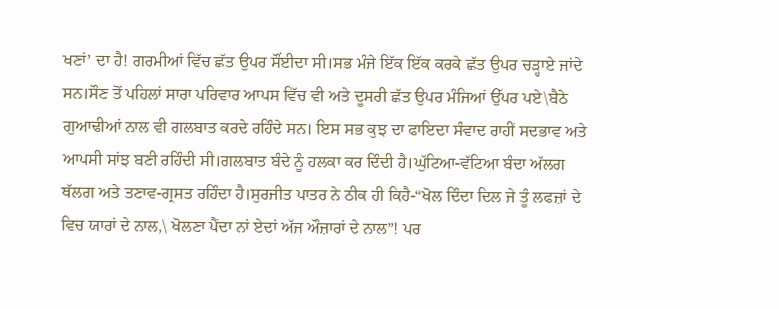ਖਣਾਂ’ ਦਾ ਹੈ! ਗਰਮੀਆਂ ਵਿੱਚ ਛੱਤ ਉਪਰ ਸੌਂਈਦਾ ਸੀ।ਸਭ ਮੰਜੇ ਇੱਕ ਇੱਕ ਕਰਕੇ ਛੱਤ ਉਪਰ ਚੜ੍ਹਾਏ ਜਾਂਦੇ ਸਨ।ਸੌਣ ਤੋਂ ਪਹਿਲਾਂ ਸਾਰਾ ਪਰਿਵਾਰ ਆਪਸ ਵਿੱਚ ਵੀ ਅਤੇ ਦੂਸਰੀ ਛੱਤ ਉਪਰ ਮੰਜਿਆਂ ਉੱਪਰ ਪਏ\ਬੈਠੇ ਗੁਆਢੀਆਂ ਨਾਲ ਵੀ ਗਲਬਾਤ ਕਰਦੇ ਰਹਿੰਦੇ ਸਨ। ਇਸ ਸਭ ਕੁਝ ਦਾ ਫਾਇਦਾ ਸੰਵਾਦ ਰਾਹੀਂ ਸਦਭਾਵ ਅਤੇ ਆਪਸੀ ਸਾਂਝ ਬਣੀ ਰਹਿੰਦੀ ਸੀ।ਗਲਬਾਤ ਬੰਦੇ ਨੂੰ ਹਲਕਾ ਕਰ ਦਿੰਦੀ ਹੈ।ਘੁੱਟਿਆ-ਵੱਟਿਆ ਬੰਦਾ ਅੱਲਗ ਥੱਲਗ ਅਤੇ ਤਣਾਵ-ਗ੍ਰਸਤ ਰਹਿੰਦਾ ਹੈ।ਸੁਰਜੀਤ ਪਾਤਰ ਨੇ ਠੀਕ ਹੀ ਕਿਹੈ-“ਖੋਲ ਦਿੰਦਾ ਦਿਲ ਜੇ ਤੂੰ ਲਫਜ਼ਾਂ ਦੇ ਵਿਚ ਯਾਰਾਂ ਦੇ ਨਾਲ,\ ਖੋਲਣਾ ਪੈਂਦਾ ਨਾਂ ਏਦਾਂ ਅੱਜ ਔਜ਼ਾਰਾਂ ਦੇ ਨਾਲ”! ਪਰ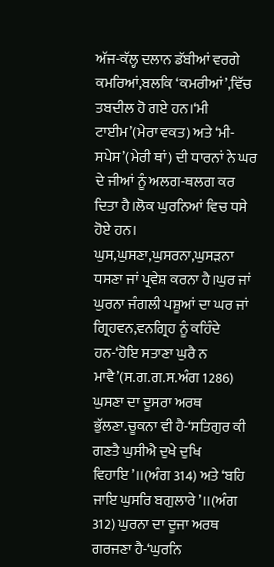ਅੱਜ-ਕੱਲ੍ਹ ਦਲਾਨ ਡੱਬੀਆਂ ਵਰਗੇ ਕਮਰਿਆਂ,ਬਲਕਿ ‘ਕਮਰੀਆਂ’,ਵਿੱਚ ਤਬਦੀਲ ਹੋ ਗਏ ਹਨ।‘ਮੀ ਟਾਈਮ’(ਮੇਰਾ ਵਕਤ) ਅਤੇ ‘ਮੀ-ਸਪੇਸ’(ਮੇਰੀ ਥਾਂ) ਦੀ ਧਾਰਨਾਂ ਨੇ ਘਰ ਦੇ ਜੀਆਂ ਨੂੰ ਅਲਗ-ਥਲਗ ਕਰ ਦਿਤਾ ਹੈ।ਲੋਕ ਘੁਰਨਿਆਂ ਵਿਚ ਧਸੇ ਹੋਏ ਹਨ। ਘੁਸ,ਘੁਸਣਾ,ਘੁਸਰਨਾ,ਘੁਸੜਨਾ ਧਸਣਾ ਜਾਂ ਪ੍ਰਵੇਸ਼ ਕਰਨਾ ਹੈ।ਘੁਰ ਜਾਂ ਘੁਰਨਾ ਜੰਗਲੀ ਪਸ਼ੂਆਂ ਦਾ ਘਰ ਜਾਂ ਗ੍ਰਿਹਵਨ,ਵਨਗ੍ਰਿਹ ਨੂੰ ਕਹਿੰਦੇ ਹਨ-‘ਹੋਇ ਸਤਾਣਾ ਘੁਰੈ ਨ ਮਾਵੈ’(ਸ.ਗ.ਗ.ਸ.ਅੰਗ 1286) ਘੁਸਣਾ ਦਾ ਦੂਸਰਾ ਅਰਥ ਭੁੱਲਣਾ.ਚੂਕਨਾ ਵੀ ਹੈ-‘ਸਤਿਗੁਰ ਕੀ ਗਣਤੈ ਘੁਸੀਐ ਦੁਖੇ ਦੁਖਿ ਵਿਹਾਇ’।।(ਅੰਗ 314) ਅਤੇ ‘ਬਹਿ ਜਾਇ ਘੁਸਰਿ ਬਗੁਲਾਰੇ’।।(ਅੰਗ 312) ਘੁਰਨਾ ਦਾ ਦੂਜਾ ਅਰਥ ਗਰਜਣਾ ਹੈ-‘ਘੁਰਨਿ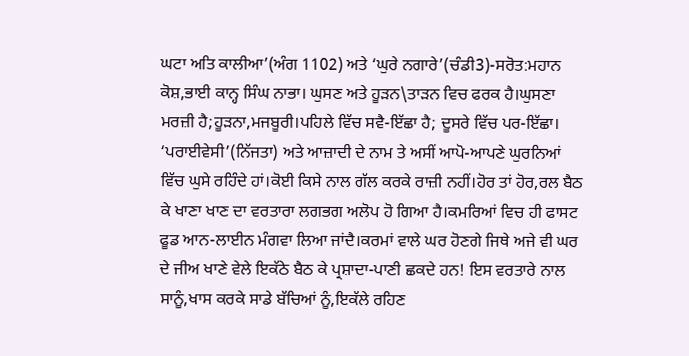ਘਟਾ ਅਤਿ ਕਾਲੀਆ’(ਅੰਗ 1102) ਅਤੇ ‘ਘੁਰੇ ਨਗਾਰੇ’(ਚੰਡੀ3)-ਸਰੋਤ:ਮਹਾਨ ਕੋਸ਼,ਭਾਈ ਕਾਨ੍ਹ ਸਿੰਘ ਨਾਭਾ। ਘੁਸਣ ਅਤੇ ਹੂੜਨ\ਤਾੜਨ ਵਿਚ ਫਰਕ ਹੈ।ਘੁਸਣਾ ਮਰਜ਼ੀ ਹੈ;ਹੂੜਨਾ,ਮਜਬੂਰੀ।ਪਹਿਲੇ ਵਿੱਚ ਸਵੈ-ਇੱਛਾ ਹੈ; ਦੂਸਰੇ ਵਿੱਚ ਪਰ-ਇੱਛਾ। ‘ਪਰਾਈਵੇਸੀ’(ਨਿੱਜਤਾ) ਅਤੇ ਆਜ਼ਾਦੀ ਦੇ ਨਾਮ ਤੇ ਅਸੀਂ ਆਪੋ-ਆਪਣੇ ਘੁਰਨਿਆਂ ਵਿੱਚ ਘੁਸੇ ਰਹਿੰਦੇ ਹਾਂ।ਕੋਈ ਕਿਸੇ ਨਾਲ ਗੱਲ ਕਰਕੇ ਰਾਜ਼ੀ ਨਹੀਂ।ਹੋਰ ਤਾਂ ਹੋਰ,ਰਲ ਬੈਠ ਕੇ ਖਾਣਾ ਖਾਣ ਦਾ ਵਰਤਾਰਾ ਲਗਭਗ ਅਲੋਪ ਹੋ ਗਿਆ ਹੈ।ਕਮਰਿਆਂ ਵਿਚ ਹੀ ਫਾਸਟ ਫੂਡ ਆਨ-ਲਾਈਨ ਮੰਗਵਾ ਲਿਆ ਜਾਂਦੈ।ਕਰਮਾਂ ਵਾਲੇ ਘਰ ਹੋਣਗੇ ਜਿਥੇ ਅਜੇ ਵੀ ਘਰ ਦੇ ਜੀਅ ਖਾਣੇ ਵੇਲੇ ਇਕੱਠੇ ਬੈਠ ਕੇ ਪ੍ਰਸ਼ਾਦਾ-ਪਾਣੀ ਛਕਦੇ ਹਨ! ਇਸ ਵਰਤਾਰੇ ਨਾਲ ਸਾਨੂੰ,ਖਾਸ ਕਰਕੇ ਸਾਡੇ ਬੱਚਿਆਂ ਨੂੰ,ਇਕੱਲੇ ਰਹਿਣ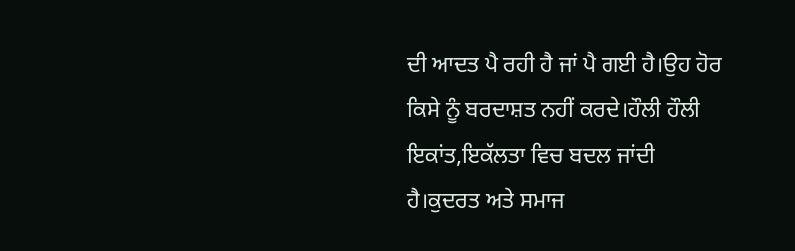ਦੀ ਆਦਤ ਪੈ ਰਹੀ ਹੈ ਜਾਂ ਪੈ ਗਈ ਹੈ।ਉਹ ਹੋਰ ਕਿਸੇ ਨੂੰ ਬਰਦਾਸ਼ਤ ਨਹੀਂ ਕਰਦੇ।ਹੌਲੀ ਹੌਲੀ ਇਕਾਂਤ,ਇਕੱਲਤਾ ਵਿਚ ਬਦਲ ਜਾਂਦੀ ਹੈ।ਕੁਦਰਤ ਅਤੇ ਸਮਾਜ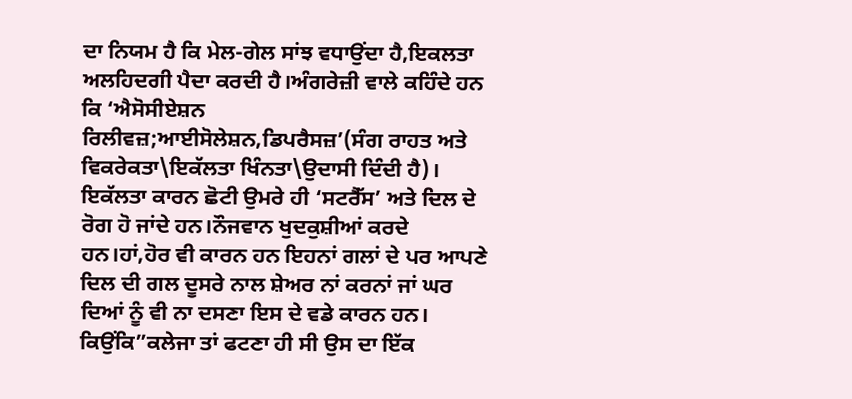ਦਾ ਨਿਯਮ ਹੈ ਕਿ ਮੇਲ-ਗੇਲ ਸਾਂਝ ਵਧਾਉਂਦਾ ਹੈ,ਇਕਲਤਾ ਅਲਹਿਦਗੀ ਪੈਦਾ ਕਰਦੀ ਹੈ।ਅੰਗਰੇਜ਼ੀ ਵਾਲੇ ਕਹਿੰਦੇ ਹਨ ਕਿ ‘ਐਸੋਸੀਏਸ਼ਨ ਰਿਲੀਵਜ਼;ਆਈਸੋਲੇਸ਼ਨ,ਡਿਪਰੈਸਜ਼’(ਸੰਗ ਰਾਹਤ ਅਤੇ ਵਿਕਰੇਕਤਾ\ਇਕੱਲਤਾ ਖਿੰਨਤਾ\ਉਦਾਸੀ ਦਿੰਦੀ ਹੈ)। ਇਕੱਲਤਾ ਕਾਰਨ ਛੋਟੀ ਉਮਰੇ ਹੀ ‘ਸਟਰੈੱਸ’ ਅਤੇ ਦਿਲ ਦੇ ਰੋਗ ਹੋ ਜਾਂਦੇ ਹਨ।ਨੌਜਵਾਨ ਖੁਦਕੁਸ਼ੀਆਂ ਕਰਦੇ ਹਨ।ਹਾਂ,ਹੋਰ ਵੀ ਕਾਰਨ ਹਨ ਇਹਨਾਂ ਗਲਾਂ ਦੇ ਪਰ ਆਪਣੇ ਦਿਲ ਦੀ ਗਲ ਦੂਸਰੇ ਨਾਲ ਸ਼ੇਅਰ ਨਾਂ ਕਰਨਾਂ ਜਾਂ ਘਰ ਦਿਆਂ ਨੂੰ ਵੀ ਨਾ ਦਸਣਾ ਇਸ ਦੇ ਵਡੇ ਕਾਰਨ ਹਨ। ਕਿਉਂਕਿ”ਕਲੇਜਾ ਤਾਂ ਫਟਣਾ ਹੀ ਸੀ ਉਸ ਦਾ ਇੱਕ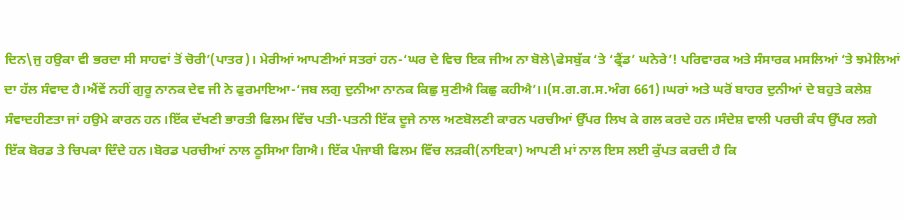ਦਿਨ\ਜੁ ਹਉਕਾ ਵੀ ਭਰਦਾ ਸੀ ਸਾਹਵਾਂ ਤੋਂ ਚੋਰੀ’(ਪਾਤਰ)। ਮੇਰੀਆਂ ਆਪਣੀਆਂ ਸਤਰਾਂ ਹਨ-‘ਘਰ ਦੇ ਵਿਚ ਇਕ ਜੀਅ ਨਾ ਬੋਲੇ\ਫੇਸਬੁੱਕ ‘ਤੇ ‘ਫ੍ਰੈਂਡ’ ਘਨੇਰੇ’! ਪਰਿਵਾਰਕ ਅਤੇ ਸੰਸਾਰਕ ਮਸਲਿਆਂ ‘ਤੇ ਝਮੇਲਿਆਂ ਦਾ ਹੱਲ ਸੰਵਾਦ ਹੈ।ਐਂਵੇਂ ਨਹੀਂ ਗੁਰੂ ਨਾਨਕ ਦੇਵ ਜੀ ਨੇ ਫੁਰਮਾਇਆ-‘ਜਬ ਲਗੁ ਦੁਨੀਆ ਨਾਨਕ ਕਿਛੁ ਸੁਣੀਐ ਕਿਛੁ ਕਹੀਐ’।।(ਸ.ਗ.ਗ.ਸ.ਅੰਗ 661)।ਘਰਾਂ ਅਤੇ ਘਰੋਂ ਬਾਹਰ ਦੁਨੀਆਂ ਦੇ ਬਹੁਤੇ ਕਲੇਸ਼ ਸੰਵਾਦਹੀਣਤਾ ਜਾਂ ਹਉਮੇ ਕਾਰਨ ਹਨ।ਇੱਕ ਦੱਖਣੀ ਭਾਰਤੀ ਫਿਲਮ ਵਿੱਚ ਪਤੀ-ਪਤਨੀ ਇੱਕ ਦੂਜੇ ਨਾਲ ਅਣਬੋਲਣੀ ਕਾਰਨ ਪਰਚੀਆਂ ਉੱਪਰ ਲਿਖ ਕੇ ਗਲ ਕਰਦੇ ਹਨ।ਸੰਦੇਸ਼ ਵਾਲੀ ਪਰਚੀ ਕੰਧ ਉੱਪਰ ਲਗੇ ਇੱਕ ਬੋਰਡ ਤੇ ਚਿਪਕਾ ਦਿੰਦੇ ਹਨ।ਬੋਰਡ ਪਰਚੀਆਂ ਨਾਲ ਠੂਸਿਆ ਗਿਐ। ਇੱਕ ਪੰਜਾਬੀ ਫਿਲਮ ਵਿੱਚ ਲੜਕੀ(ਨਾਇਕਾ) ਆਪਣੀ ਮਾਂ ਨਾਲ ਇਸ ਲਈ ਕੁੱਪਤ ਕਰਦੀ ਹੈ ਕਿ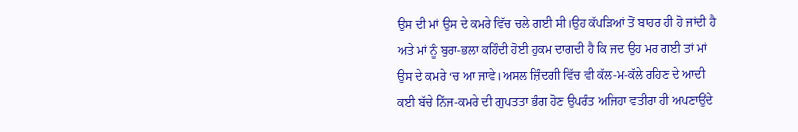ਉਸ ਦੀ ਮਾਂ ਉਸ ਦੇ ਕਮਰੇ ਵਿੱਚ ਚਲੇ ਗਈ ਸੀ।ਉਹ ਕੱਪੜਿਆਂ ਤੋਂ ਬਾਹਰ ਹੀ ਹੋ ਜਾਂਦੀ ਹੈ ਅਤੇ ਮਾਂ ਨੂੰ ਬੁਰਾ-ਭਲਾ ਕਹਿੰਦੀ ਹੋਈ ਹੁਕਮ ਦਾਗਦੀ ਹੈ ਕਿ ਜਦ ਉਹ ਮਰ ਗਈ ਤਾਂ ਮਾਂ ਉਸ ਦੇ ਕਮਰੇ ‘ਚ ਆ ਜਾਵੇ।ਅਸਲ ਜ਼ਿੰਦਗੀ ਵਿੱਚ ਵੀ ਕੱਲ-ਮ-ਕੱਲੇ ਰਹਿਣ ਦੇ ਆਦੀ ਕਈ ਬੱਚੇ ਨਿੱਜ-ਕਮਰੇ ਦੀ ਗੁਪਤਤਾ ਭੰਗ ਹੋਣ ਉਪਰੰਤ ਅਜਿਹਾ ਵਤੀਰਾ ਹੀ ਅਪਣਾਉਂਦੇ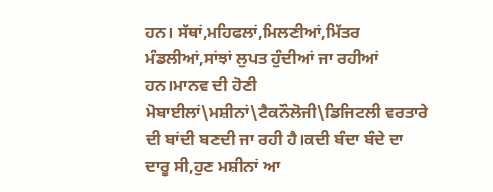ਹਨ। ਸੱਥਾਂ,ਮਹਿਫਲਾਂ,ਮਿਲਣੀਆਂ,ਮਿੱਤਰ ਮੰਡਲੀਆਂ,ਸਾਂਝਾਂ ਲੁਪਤ ਹੁੰਦੀਆਂ ਜਾ ਰਹੀਆਂ ਹਨ।ਮਾਨਵ ਦੀ ਹੋਣੀ ਮੋਬਾਈਲਾਂ\ਮਸ਼ੀਨਾਂ\ਟੈਕਨੌਲੋਜੀ\ਡਿਜਿਟਲੀ ਵਰਤਾਰੇ ਦੀ ਬਾਂਦੀ ਬਣਦੀ ਜਾ ਰਹੀ ਹੈ।ਕਦੀ ਬੰਦਾ ਬੰਦੇ ਦਾ ਦਾਰੂ ਸੀ,ਹੁਣ ਮਸ਼ੀਨਾਂ ਆ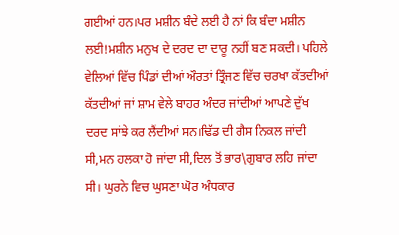ਗਈਆਂ ਹਨ।ਪਰ ਮਸ਼ੀਨ ਬੰਦੇ ਲਈ ਹੈ ਨਾਂ ਕਿ ਬੰਦਾ ਮਸ਼ੀਨ ਲਈ!ਮਸ਼ੀਨ ਮਨੁਖ ਦੇ ਦਰਦ ਦਾ ਦਾਰੂ ਨਹੀਂ ਬਣ ਸਕਦੀ। ਪਹਿਲੇ ਵੇਲਿਆਂ ਵਿੱਚ ਪਿੰਡਾਂ ਦੀਆਂ ਔਰਤਾਂ ਤ੍ਰਿੰਜਣ ਵਿੱਚ ਚਰਖਾ ਕੱਤਦੀਆਂ ਕੱਤਦੀਆਂ ਜਾਂ ਸ਼ਾਮ ਵੇਲੇ ਬਾਹਰ ਅੰਦਰ ਜਾਂਦੀਆਂ ਆਪਣੇ ਦੁੱਖ ਦਰਦ ਸਾਂਝੇ ਕਰ ਲੈਂਦੀਆਂ ਸਨ।ਢਿੱਡ ਦੀ ਗੈਸ ਨਿਕਲ ਜਾਂਦੀ ਸੀ,ਮਨ ਹਲਕਾ ਹੋ ਜਾਂਦਾ ਸੀ,ਦਿਲ ਤੋਂ ਭਾਰ\ਗੁਬਾਰ ਲਹਿ ਜਾਂਦਾ ਸੀ। ਘੁਰਨੇ ਵਿਚ ਘੁਸਣਾ ਘੋਰ ਅੰਧਕਾਰ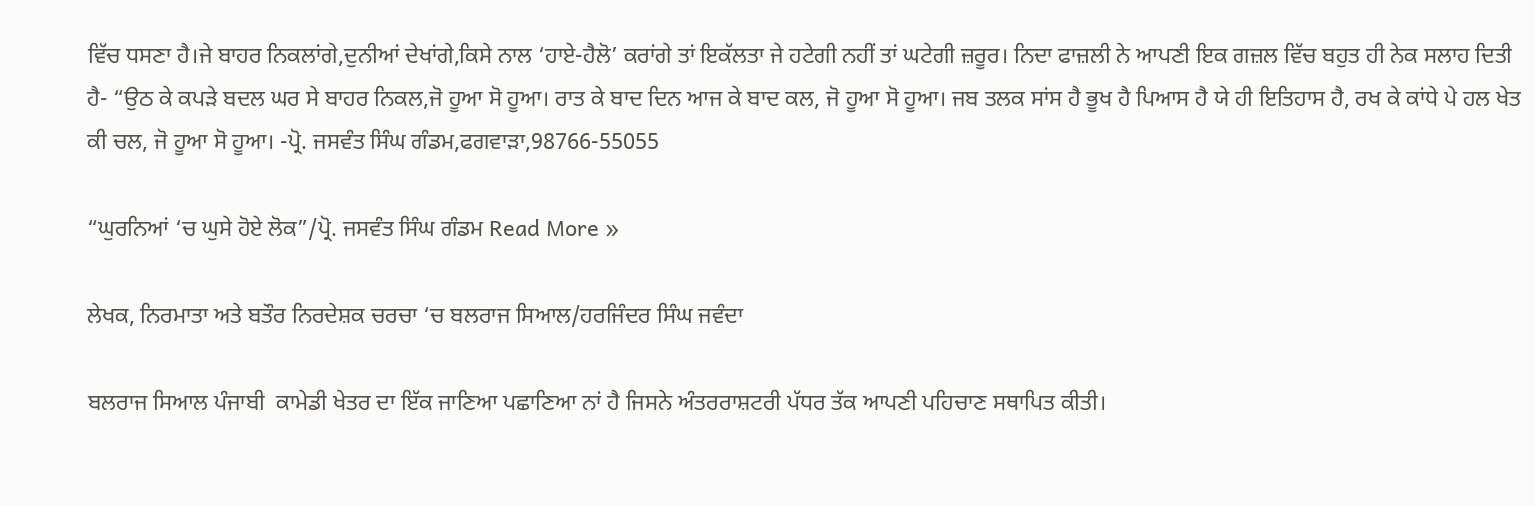ਵਿੱਚ ਧਸਣਾ ਹੈ।ਜੇ ਬਾਹਰ ਨਿਕਲਾਂਗੇ,ਦੁਨੀਆਂ ਦੇਖਾਂਗੇ,ਕਿਸੇ ਨਾਲ ‘ਹਾਏ-ਹੈਲੋ’ ਕਰਾਂਗੇ ਤਾਂ ਇਕੱਲਤਾ ਜੇ ਹਟੇਗੀ ਨਹੀਂ ਤਾਂ ਘਟੇਗੀ ਜ਼ਰੂਰ। ਨਿਦਾ ਫਾਜ਼ਲੀ ਨੇ ਆਪਣੀ ਇਕ ਗਜ਼ਲ ਵਿੱਚ ਬਹੁਤ ਹੀ ਨੇਕ ਸਲਾਹ ਦਿਤੀ ਹੈ- “ਉਠ ਕੇ ਕਪੜੇ ਬਦਲ ਘਰ ਸੇ ਬਾਹਰ ਨਿਕਲ,ਜੋ ਹੂਆ ਸੋ ਹੂਆ। ਰਾਤ ਕੇ ਬਾਦ ਦਿਨ ਆਜ ਕੇ ਬਾਦ ਕਲ, ਜੋ ਹੂਆ ਸੋ ਹੂਆ। ਜਬ ਤਲਕ ਸਾਂਸ ਹੈ ਭੂਖ ਹੈ ਪਿਆਸ ਹੈ ਯੇ ਹੀ ਇਤਿਹਾਸ ਹੈ, ਰਖ ਕੇ ਕਾਂਧੇ ਪੇ ਹਲ ਖੇਤ ਕੀ ਚਲ, ਜੋ ਹੂਆ ਸੋ ਹੂਆ। -ਪ੍ਰੋ. ਜਸਵੰਤ ਸਿੰਘ ਗੰਡਮ,ਫਗਵਾੜਾ,98766-55055

“ਘੁਰਨਿਆਂ ‘ਚ ਘੁਸੇ ਹੋਏ ਲੋਕ”/ਪ੍ਰੋ. ਜਸਵੰਤ ਸਿੰਘ ਗੰਡਮ Read More »

ਲੇਖਕ, ਨਿਰਮਾਤਾ ਅਤੇ ਬਤੌਰ ਨਿਰਦੇਸ਼ਕ ਚਰਚਾ ‘ਚ ਬਲਰਾਜ ਸਿਆਲ/ਹਰਜਿੰਦਰ ਸਿੰਘ ਜਵੰਦਾ

ਬਲਰਾਜ ਸਿਆਲ ਪੰਜਾਬੀ  ਕਾਮੇਡੀ ਖੇਤਰ ਦਾ ਇੱਕ ਜਾਣਿਆ ਪਛਾਣਿਆ ਨਾਂ ਹੈ ਜਿਸਨੇ ਅੰਤਰਰਾਸ਼ਟਰੀ ਪੱਧਰ ਤੱਕ ਆਪਣੀ ਪਹਿਚਾਣ ਸਥਾਪਿਤ ਕੀਤੀ।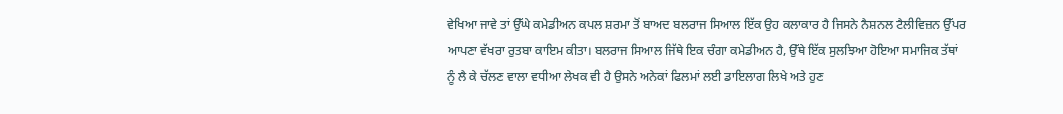ਵੇਖਿਆ ਜਾਵੇ ਤਾਂ ਉੱਘੇ ਕਮੇਡੀਅਨ ਕਪਲ ਸ਼ਰਮਾ ਤੋਂ ਬਾਅਦ ਬਲਰਾਜ ਸਿਆਲ ਇੱਕ ਉਹ ਕਲਾਕਾਰ ਹੈ ਜਿਸਨੇ ਨੈਸ਼ਨਲ ਟੈਲੀਵਿਜ਼ਨ ਉੱਪਰ ਆਪਣਾ ਵੱਖਰਾ ਰੁਤਬਾ ਕਾਇਮ ਕੀਤਾ। ਬਲਰਾਜ ਸਿਆਲ ਜਿੱਥੇ ਇਕ ਚੰਗਾ ਕਮੇਡੀਅਨ ਹੈ, ਉੱਥੇ ਇੱਕ ਸੁਲਝਿਆ ਹੋਇਆ ਸਮਾਜਿਕ ਤੱਥਾਂ ਨੂੰ ਲੈ ਕੇ ਚੱਲਣ ਵਾਲਾ ਵਧੀਆ ਲੇਖਕ ਵੀ ਹੈ ਉਸਨੇ ਅਨੇਕਾਂ ਫਿਲਮਾਂ ਲਈ ਡਾਇਲਾਗ ਲਿਖੇ ਅਤੇ ਹੁਣ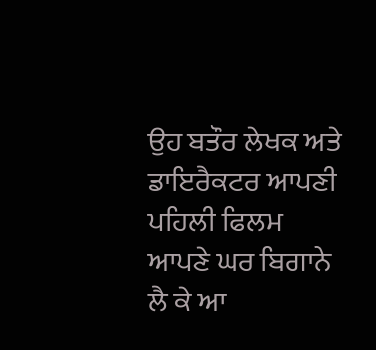ਉਹ ਬਤੌਰ ਲੇਖਕ ਅਤੇ ਡਾਇਰੈਕਟਰ ਆਪਣੀ ਪਹਿਲੀ ਫਿਲਮ ਆਪਣੇ ਘਰ ਬਿਗਾਨੇ ਲੈ ਕੇ ਆ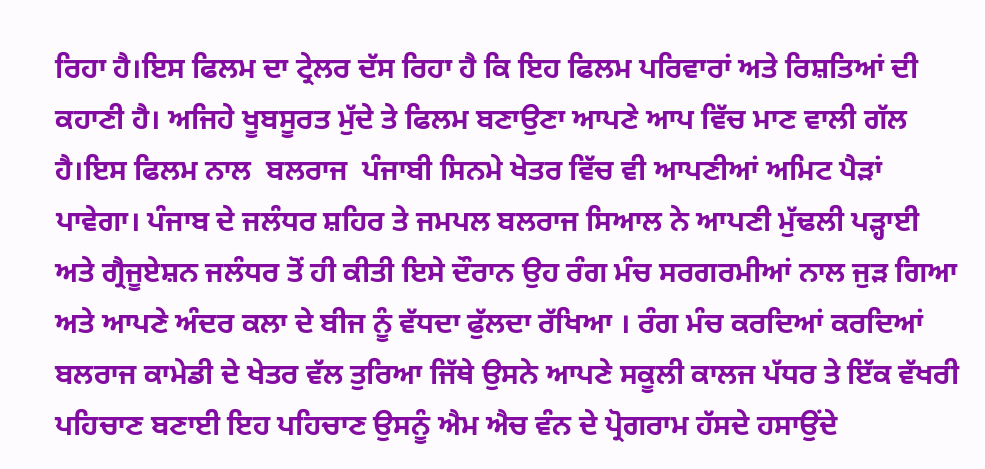ਰਿਹਾ ਹੈ।ਇਸ ਫਿਲਮ ਦਾ ਟ੍ਰੇਲਰ ਦੱਸ ਰਿਹਾ ਹੈ ਕਿ ਇਹ ਫਿਲਮ ਪਰਿਵਾਰਾਂ ਅਤੇ ਰਿਸ਼ਤਿਆਂ ਦੀ ਕਹਾਣੀ ਹੈ। ਅਜਿਹੇ ਖੂਬਸੂਰਤ ਮੁੱਦੇ ਤੇ ਫਿਲਮ ਬਣਾਉਣਾ ਆਪਣੇ ਆਪ ਵਿੱਚ ਮਾਣ ਵਾਲੀ ਗੱਲ ਹੈ।ਇਸ ਫਿਲਮ ਨਾਲ  ਬਲਰਾਜ  ਪੰਜਾਬੀ ਸਿਨਮੇ ਖੇਤਰ ਵਿੱਚ ਵੀ ਆਪਣੀਆਂ ਅਮਿਟ ਪੈੜਾਂ ਪਾਵੇਗਾ। ਪੰਜਾਬ ਦੇ ਜਲੰਧਰ ਸ਼ਹਿਰ ਤੇ ਜਮਪਲ ਬਲਰਾਜ ਸਿਆਲ ਨੇ ਆਪਣੀ ਮੁੱਢਲੀ ਪੜ੍ਹਾਈ ਅਤੇ ਗ੍ਰੈਜੂਏਸ਼ਨ ਜਲੰਧਰ ਤੋਂ ਹੀ ਕੀਤੀ ਇਸੇ ਦੌਰਾਨ ਉਹ ਰੰਗ ਮੰਚ ਸਰਗਰਮੀਆਂ ਨਾਲ ਜੁੜ ਗਿਆ ਅਤੇ ਆਪਣੇ ਅੰਦਰ ਕਲਾ ਦੇ ਬੀਜ ਨੂੰ ਵੱਧਦਾ ਫੁੱਲਦਾ ਰੱਖਿਆ । ਰੰਗ ਮੰਚ ਕਰਦਿਆਂ ਕਰਦਿਆਂ ਬਲਰਾਜ ਕਾਮੇਡੀ ਦੇ ਖੇਤਰ ਵੱਲ ਤੁਰਿਆ ਜਿੱਥੇ ਉਸਨੇ ਆਪਣੇ ਸਕੂਲੀ ਕਾਲਜ ਪੱਧਰ ਤੇ ਇੱਕ ਵੱਖਰੀ ਪਹਿਚਾਣ ਬਣਾਈ ਇਹ ਪਹਿਚਾਣ ਉਸਨੂੰ ਐਮ ਐਚ ਵੰਨ ਦੇ ਪ੍ਰੋਗਰਾਮ ਹੱਸਦੇ ਹਸਾਉਂਦੇ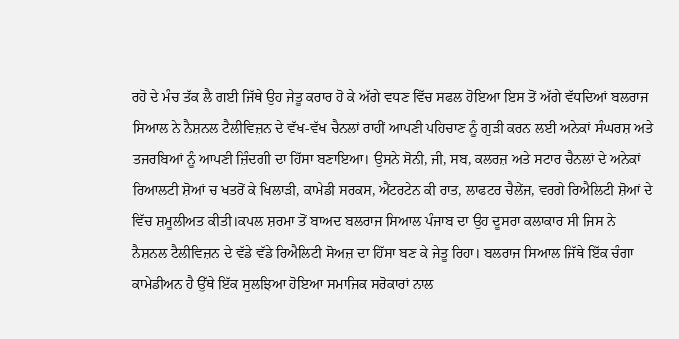ਰਹੋ ਦੇ ਮੰਚ ਤੱਕ ਲੈ ਗਈ ਜਿੱਥੇ ਉਹ ਜੇਤੂ ਕਰਾਰ ਹੋ ਕੇ ਅੱਗੇ ਵਧਣ ਵਿੱਚ ਸਫਲ ਹੋਇਆ ਇਸ ਤੋਂ ਅੱਗੇ ਵੱਧਦਿਆਂ ਬਲਰਾਜ ਸਿਆਲ ਨੇ ਨੈਸ਼ਨਲ ਟੈਲੀਵਿਜ਼ਨ ਦੇ ਵੱਖ-ਵੱਖ ਚੈਨਲਾਂ ਰਾਹੀਂ ਆਪਣੀ ਪਹਿਚਾਣ ਨੂੰ ਗੁੜੀ ਕਰਨ ਲਈ ਅਨੇਕਾਂ ਸੰਘਰਸ਼ ਅਤੇ ਤਜਰਬਿਆਂ ਨੂੰ ਆਪਣੀ ਜ਼ਿੰਦਗੀ ਦਾ ਹਿੱਸਾ ਬਣਾਇਆ। ਉਸਨੇ ਸੋਨੀ, ਜੀ, ਸਬ, ਕਲਰਜ਼ ਅਤੇ ਸਟਾਰ ਚੈਨਲਾਂ ਦੇ ਅਨੇਕਾਂ ਰਿਆਲਟੀ ਸ਼ੋਆਂ ਚ ਖਤਰੋਂ ਕੇ ਖਿਲਾੜੀ, ਕਾਮੇਡੀ ਸਰਕਸ, ਐਂਟਰਟੇਨ ਕੀ ਰਾਤ, ਲਾਫਟਰ ਚੈਲੇਂਜ, ਵਰਗੇ ਰਿਐਲਿਟੀ ਸ਼ੋਆਂ ਦੇ ਵਿੱਚ ਸ਼ਮੂਲੀਅਤ ਕੀਤੀ।ਕਪਲ ਸ਼ਰਮਾ ਤੋਂ ਬਾਅਦ ਬਲਰਾਜ ਸਿਆਲ ਪੰਜਾਬ ਦਾ ਉਹ ਦੂਸਰਾ ਕਲਾਕਾਰ ਸੀ ਜਿਸ ਨੇ ਨੈਸ਼ਨਲ ਟੈਲੀਵਿਜ਼ਨ ਦੇ ਵੱਡੇ ਵੱਡੇ ਰਿਐਲਿਟੀ ਸੋਅਜ਼ ਦਾ ਹਿੱਸਾ ਬਣ ਕੇ ਜੇਤੂ ਰਿਹਾ। ਬਲਰਾਜ ਸਿਆਲ ਜਿੱਥੇ ਇੱਕ ਚੰਗਾ ਕਾਮੇਡੀਅਨ ਹੈ ਉੱਥੇ ਇੱਕ ਸੁਲਝਿਆ ਹੋਇਆ ਸਮਾਜਿਕ ਸਰੋਕਾਰਾਂ ਨਾਲ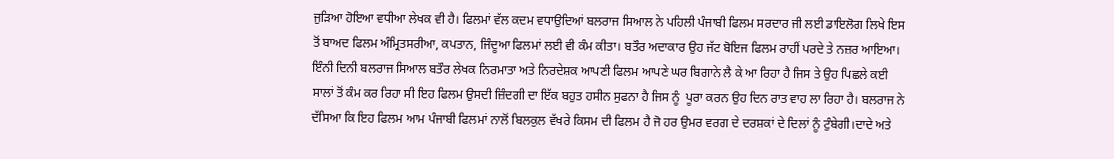ਜੁੜਿਆ ਹੋਇਆ ਵਧੀਆ ਲੇਖਕ ਵੀ ਹੈ। ਫਿਲਮਾਂ ਵੱਲ ਕਦਮ ਵਧਾਉਦਿਆਂ ਬਲਰਾਜ ਸਿਆਲ ਨੇ ਪਹਿਲੀ ਪੰਜਾਬੀ ਫਿਲਮ ਸਰਦਾਰ ਜੀ ਲਈ ਡਾਇਲੋਗ ਲਿਖੇ ਇਸ ਤੋਂ ਬਾਅਦ ਫਿਲਮ ਅੰਮ੍ਰਿਤਸਰੀਆ, ਕਪਤਾਨ, ਜਿੰਦੂਆ ਫਿਲਮਾਂ ਲਈ ਵੀ ਕੰਮ ਕੀਤਾ। ਬਤੌਰ ਅਦਾਕਾਰ ਉਹ ਜੱਟ ਬੋਇਜ ਫਿਲਮ ਰਾਹੀਂ ਪਰਦੇ ਤੇ ਨਜ਼ਰ ਆਇਆ। ਇੰਨੀ ਦਿਨੀ ਬਲਰਾਜ ਸਿਆਲ ਬਤੌਰ ਲੇਖਕ ਨਿਰਮਾਤਾ ਅਤੇ ਨਿਰਦੇਸ਼ਕ ਆਪਣੀ ਫਿਲਮ ਆਪਣੇ ਘਰ ਬਿਗਾਨੇ ਲੈ ਕੇ ਆ ਰਿਹਾ ਹੈ ਜਿਸ ਤੇ ਉਹ ਪਿਛਲੇ ਕਈ ਸਾਲਾਂ ਤੋਂ ਕੰਮ ਕਰ ਰਿਹਾ ਸੀ ਇਹ ਫਿਲਮ ਉਸਦੀ ਜ਼ਿੰਦਗੀ ਦਾ ਇੱਕ ਬਹੁਤ ਹਸੀਨ ਸੁਫਨਾ ਹੈ ਜਿਸ ਨੂੰ  ਪੂਰਾ ਕਰਨ ਉਹ ਦਿਨ ਰਾਤ ਵਾਹ ਲਾ ਰਿਹਾ ਹੈ। ਬਲਰਾਜ ਨੇ ਦੱਸਿਆ ਕਿ ਇਹ ਫਿਲਮ ਆਮ ਪੰਜਾਬੀ ਫਿਲਮਾਂ ਨਾਲੋਂ ਬਿਲਕੁਲ ਵੱਖਰੇ ਕਿਸਮ ਦੀ ਫਿਲਮ ਹੈ ਜੋ ਹਰ ਉਮਰ ਵਰਗ ਦੇ ਦਰਸ਼ਕਾਂ ਦੇ ਦਿਲਾਂ ਨੂੰ ਟੁੰਬੇਗੀ।ਦਾਦੇ ਅਤੇ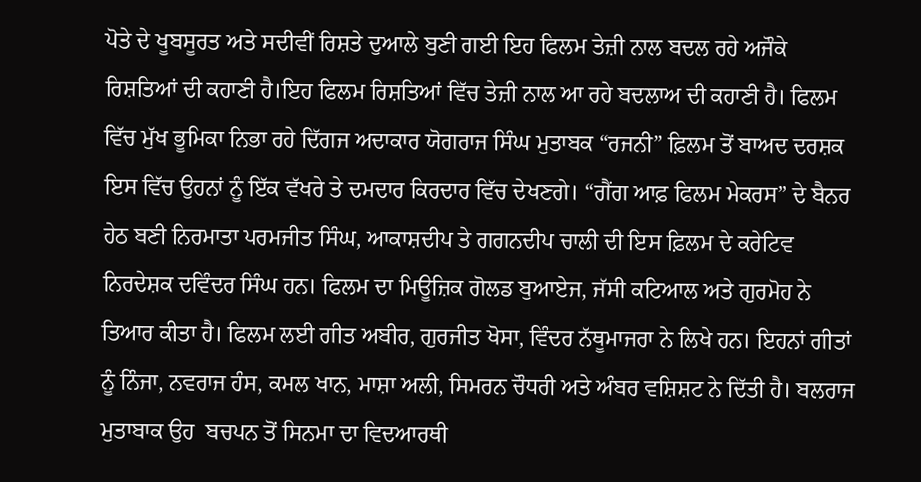ਪੋਤੇ ਦੇ ਖੂਬਸੂਰਤ ਅਤੇ ਸਦੀਵੀਂ ਰਿਸ਼ਤੇ ਦੁਆਲੇ ਬੁਣੀ ਗਈ ਇਹ ਫਿਲਮ ਤੇਜ਼ੀ ਨਾਲ ਬਦਲ ਰਹੇ ਅਜੌਕੇ ਰਿਸ਼ਤਿਆਂ ਦੀ ਕਹਾਣੀ ਹੈ।ਇਹ ਫਿਲਮ ਰਿਸ਼ਤਿਆਂ ਵਿੱਚ ਤੇਜ਼ੀ ਨਾਲ ਆ ਰਹੇ ਬਦਲਾਅ ਦੀ ਕਹਾਣੀ ਹੈ। ਫਿਲਮ ਵਿੱਚ ਮੁੱਖ ਭੂਮਿਕਾ ਨਿਭਾ ਰਹੇ ਦਿੱਗਜ ਅਦਾਕਾਰ ਯੋਗਰਾਜ ਸਿੰਘ ਮੁਤਾਬਕ “ਰਜਨੀ” ਫ਼ਿਲਮ ਤੋਂ ਬਾਅਦ ਦਰਸ਼ਕ ਇਸ ਵਿੱਚ ਉਹਨਾਂ ਨੂੰ ਇੱਕ ਵੱਖਰੇ ਤੇ ਦਮਦਾਰ ਕਿਰਦਾਰ ਵਿੱਚ ਦੇਖਣਗੇ। “ਗੈਂਗ ਆਫ਼ ਫਿਲਮ ਮੇਕਰਸ” ਦੇ ਬੈਨਰ ਹੇਠ ਬਣੀ ਨਿਰਮਾਤਾ ਪਰਮਜੀਤ ਸਿੰਘ, ਆਕਾਸ਼ਦੀਪ ਤੇ ਗਗਨਦੀਪ ਚਾਲੀ ਦੀ ਇਸ ਫ਼ਿਲਮ ਦੇ ਕਰੇਟਿਵ ਨਿਰਦੇਸ਼ਕ ਦਵਿੰਦਰ ਸਿੰਘ ਹਨ। ਫਿਲਮ ਦਾ ਮਿਊਜ਼ਿਕ ਗੋਲਡ ਬੁਆਏਜ, ਜੱਸੀ ਕਟਿਆਲ ਅਤੇ ਗੁਰਮੋਹ ਨੇ ਤਿਆਰ ਕੀਤਾ ਹੈ। ਫਿਲਮ ਲਈ ਗੀਤ ਅਬੀਰ, ਗੁਰਜੀਤ ਖੋਸਾ, ਵਿੰਦਰ ਨੱਥੂਮਾਜਰਾ ਨੇ ਲਿਖੇ ਹਨ। ਇਹਨਾਂ ਗੀਤਾਂ ਨੂੰ ਨਿੰਜਾ, ਨਵਰਾਜ ਹੰਸ, ਕਮਲ ਖਾਨ, ਮਾਸ਼ਾ ਅਲੀ, ਸਿਮਰਨ ਚੌਧਰੀ ਅਤੇ ਅੰਬਰ ਵਸ਼ਿਸ਼ਟ ਨੇ ਦਿੱਤੀ ਹੈ। ਬਲਰਾਜ ਮੁਤਾਬਾਕ ਉਹ  ਬਚਪਨ ਤੋਂ ਸਿਨਮਾ ਦਾ ਵਿਦਆਰਥੀ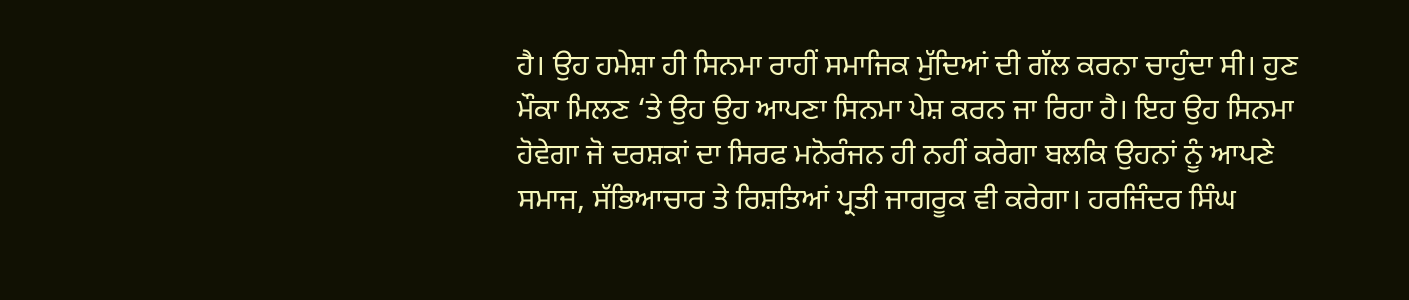ਹੈ। ਉਹ ਹਮੇਸ਼ਾ ਹੀ ਸਿਨਮਾ ਰਾਹੀਂ ਸਮਾਜਿਕ ਮੁੱਦਿਆਂ ਦੀ ਗੱਲ ਕਰਨਾ ਚਾਹੁੰਦਾ ਸੀ। ਹੁਣ ਮੌਕਾ ਮਿਲਣ ‘ਤੇ ਉਹ ਉਹ ਆਪਣਾ ਸਿਨਮਾ ਪੇਸ਼ ਕਰਨ ਜਾ ਰਿਹਾ ਹੈ। ਇਹ ਉਹ ਸਿਨਮਾ ਹੋਵੇਗਾ ਜੋ ਦਰਸ਼ਕਾਂ ਦਾ ਸਿਰਫ ਮਨੋਰੰਜਨ ਹੀ ਨਹੀਂ ਕਰੇਗਾ ਬਲਕਿ ਉਹਨਾਂ ਨੂੰ ਆਪਣੇ ਸਮਾਜ, ਸੱਭਿਆਚਾਰ ਤੇ ਰਿਸ਼ਤਿਆਂ ਪ੍ਰਤੀ ਜਾਗਰੂਕ ਵੀ ਕਰੇਗਾ। ਹਰਜਿੰਦਰ ਸਿੰਘ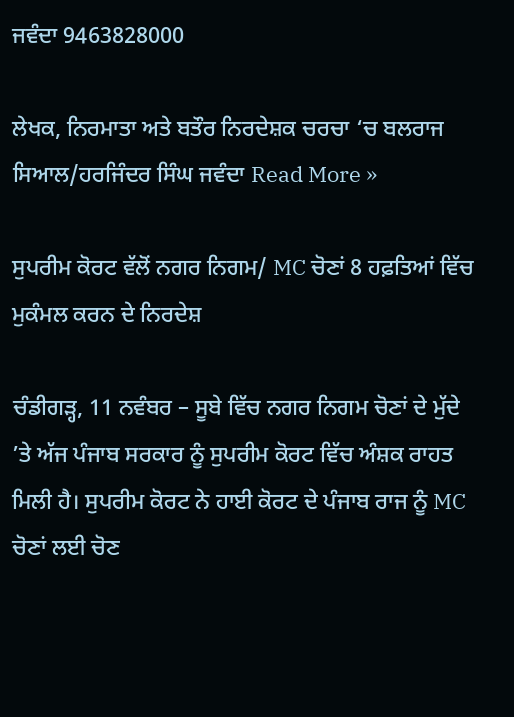ਜਵੰਦਾ 9463828000

ਲੇਖਕ, ਨਿਰਮਾਤਾ ਅਤੇ ਬਤੌਰ ਨਿਰਦੇਸ਼ਕ ਚਰਚਾ ‘ਚ ਬਲਰਾਜ ਸਿਆਲ/ਹਰਜਿੰਦਰ ਸਿੰਘ ਜਵੰਦਾ Read More »

ਸੁਪਰੀਮ ਕੋਰਟ ਵੱਲੋਂ ਨਗਰ ਨਿਗਮ/ MC ਚੋਣਾਂ 8 ਹਫ਼ਤਿਆਂ ਵਿੱਚ ਮੁਕੰਮਲ ਕਰਨ ਦੇ ਨਿਰਦੇਸ਼

ਚੰਡੀਗੜ੍ਹ, 11 ਨਵੰਬਰ – ਸੂਬੇ ਵਿੱਚ ਨਗਰ ਨਿਗਮ ਚੋਣਾਂ ਦੇ ਮੁੱਦੇ ’ਤੇ ਅੱਜ ਪੰਜਾਬ ਸਰਕਾਰ ਨੂੰ ਸੁਪਰੀਮ ਕੋਰਟ ਵਿੱਚ ਅੰਸ਼ਕ ਰਾਹਤ ਮਿਲੀ ਹੈ। ਸੁਪਰੀਮ ਕੋਰਟ ਨੇ ਹਾਈ ਕੋਰਟ ਦੇ ਪੰਜਾਬ ਰਾਜ ਨੂੰ MC ਚੋਣਾਂ ਲਈ ਚੋਣ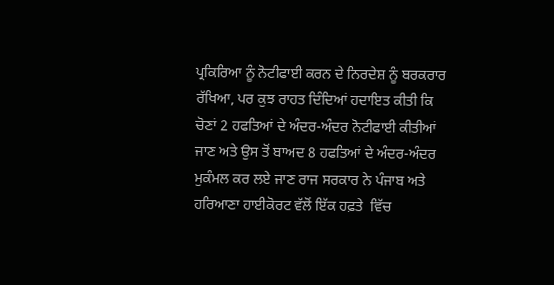ਪ੍ਰਕਿਰਿਆ ਨੂੰ ਨੋਟੀਫਾਈ ਕਰਨ ਦੇ ਨਿਰਦੇਸ਼ ਨੂੰ ਬਰਕਰਾਰ ਰੱਖਿਆ, ਪਰ ਕੁਝ ਰਾਹਤ ਦਿੰਦਿਆਂ ਹਦਾਇਤ ਕੀਤੀ ਕਿ ਚੋਣਾਂ 2 ਹਫਤਿਆਂ ਦੇ ਅੰਦਰ-ਅੰਦਰ ਨੋਟੀਫਾਈ ਕੀਤੀਆਂ ਜਾਣ ਅਤੇ ਉਸ ਤੋਂ ਬਾਅਦ 8 ਹਫਤਿਆਂ ਦੇ ਅੰਦਰ-ਅੰਦਰ ਮੁਕੰਮਲ ਕਰ ਲਏ ਜਾਣ ਰਾਜ ਸਰਕਾਰ ਨੇ ਪੰਜਾਬ ਅਤੇ ਹਰਿਆਣਾ ਹਾਈਕੋਰਟ ਵੱਲੋਂ ਇੱਕ ਹਫ਼ਤੇ  ਵਿੱਚ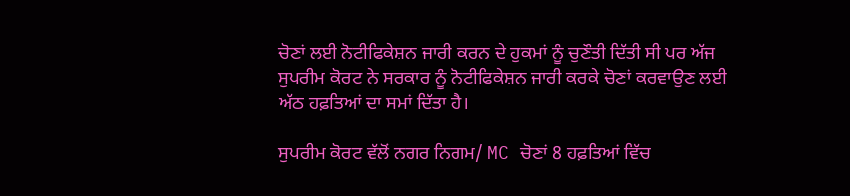ਚੋਣਾਂ ਲਈ ਨੋਟੀਫਿਕੇਸ਼ਨ ਜਾਰੀ ਕਰਨ ਦੇ ਹੁਕਮਾਂ ਨੂੰ ਚੁਣੌਤੀ ਦਿੱਤੀ ਸੀ ਪਰ ਅੱਜ ਸੁਪਰੀਮ ਕੋਰਟ ਨੇ ਸਰਕਾਰ ਨੂੰ ਨੋਟੀਫਿਕੇਸ਼ਨ ਜਾਰੀ ਕਰਕੇ ਚੋਣਾਂ ਕਰਵਾਉਣ ਲਈ ਅੱਠ ਹਫ਼ਤਿਆਂ ਦਾ ਸਮਾਂ ਦਿੱਤਾ ਹੈ।

ਸੁਪਰੀਮ ਕੋਰਟ ਵੱਲੋਂ ਨਗਰ ਨਿਗਮ/ MC ਚੋਣਾਂ 8 ਹਫ਼ਤਿਆਂ ਵਿੱਚ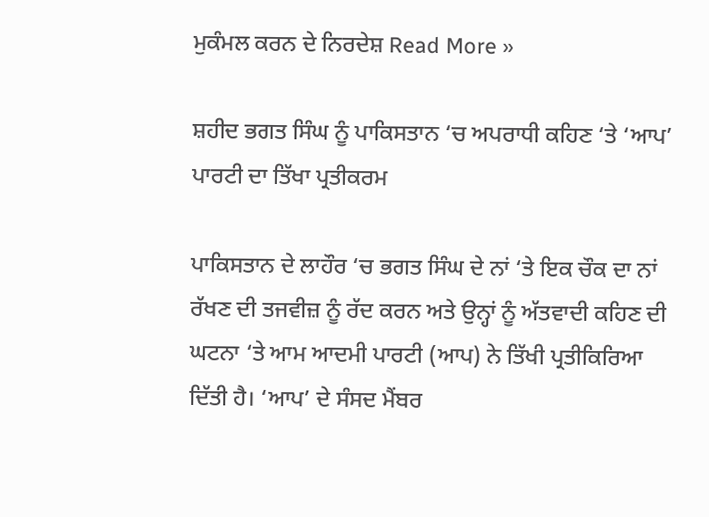ਮੁਕੰਮਲ ਕਰਨ ਦੇ ਨਿਰਦੇਸ਼ Read More »

ਸ਼ਹੀਦ ਭਗਤ ਸਿੰਘ ਨੂੰ ਪਾਕਿਸਤਾਨ ‘ਚ ਅਪਰਾਧੀ ਕਹਿਣ ‘ਤੇ ‘ਆਪ’ ਪਾਰਟੀ ਦਾ ਤਿੱਖਾ ਪ੍ਰਤੀਕਰਮ

ਪਾਕਿਸਤਾਨ ਦੇ ਲਾਹੌਰ ‘ਚ ਭਗਤ ਸਿੰਘ ਦੇ ਨਾਂ ‘ਤੇ ਇਕ ਚੌਕ ਦਾ ਨਾਂ ਰੱਖਣ ਦੀ ਤਜਵੀਜ਼ ਨੂੰ ਰੱਦ ਕਰਨ ਅਤੇ ਉਨ੍ਹਾਂ ਨੂੰ ਅੱਤਵਾਦੀ ਕਹਿਣ ਦੀ ਘਟਨਾ ‘ਤੇ ਆਮ ਆਦਮੀ ਪਾਰਟੀ (ਆਪ) ਨੇ ਤਿੱਖੀ ਪ੍ਰਤੀਕਿਰਿਆ ਦਿੱਤੀ ਹੈ। ‘ਆਪ’ ਦੇ ਸੰਸਦ ਮੈਂਬਰ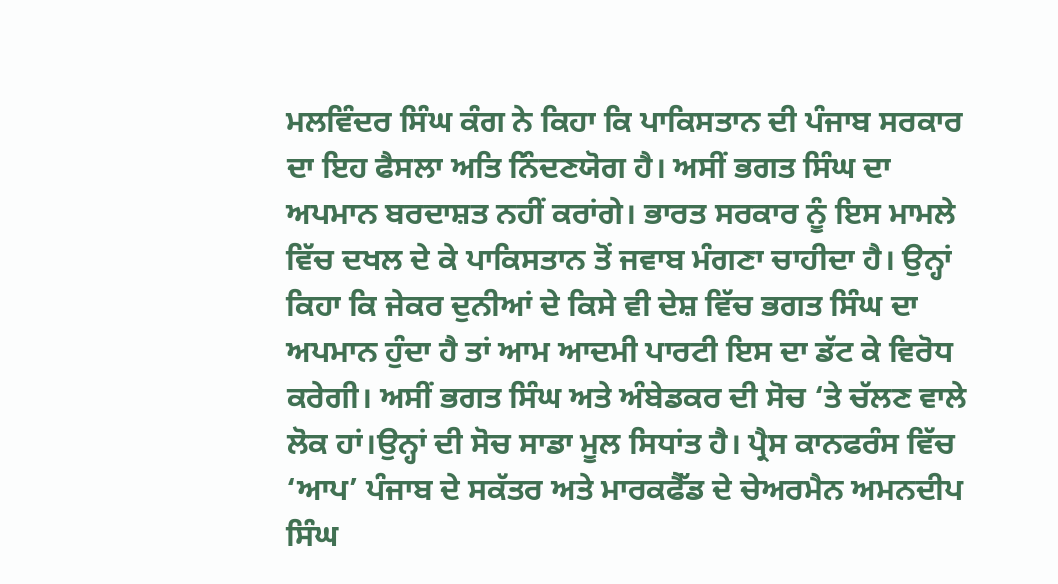ਮਲਵਿੰਦਰ ਸਿੰਘ ਕੰਗ ਨੇ ਕਿਹਾ ਕਿ ਪਾਕਿਸਤਾਨ ਦੀ ਪੰਜਾਬ ਸਰਕਾਰ ਦਾ ਇਹ ਫੈਸਲਾ ਅਤਿ ਨਿੰਦਣਯੋਗ ਹੈ। ਅਸੀਂ ਭਗਤ ਸਿੰਘ ਦਾ ਅਪਮਾਨ ਬਰਦਾਸ਼ਤ ਨਹੀਂ ਕਰਾਂਗੇ। ਭਾਰਤ ਸਰਕਾਰ ਨੂੰ ਇਸ ਮਾਮਲੇ ਵਿੱਚ ਦਖਲ ਦੇ ਕੇ ਪਾਕਿਸਤਾਨ ਤੋਂ ਜਵਾਬ ਮੰਗਣਾ ਚਾਹੀਦਾ ਹੈ। ਉਨ੍ਹਾਂ ਕਿਹਾ ਕਿ ਜੇਕਰ ਦੁਨੀਆਂ ਦੇ ਕਿਸੇ ਵੀ ਦੇਸ਼ ਵਿੱਚ ਭਗਤ ਸਿੰਘ ਦਾ ਅਪਮਾਨ ਹੁੰਦਾ ਹੈ ਤਾਂ ਆਮ ਆਦਮੀ ਪਾਰਟੀ ਇਸ ਦਾ ਡੱਟ ਕੇ ਵਿਰੋਧ ਕਰੇਗੀ। ਅਸੀਂ ਭਗਤ ਸਿੰਘ ਅਤੇ ਅੰਬੇਡਕਰ ਦੀ ਸੋਚ ‘ਤੇ ਚੱਲਣ ਵਾਲੇ ਲੋਕ ਹਾਂ।ਉਨ੍ਹਾਂ ਦੀ ਸੋਚ ਸਾਡਾ ਮੂਲ ਸਿਧਾਂਤ ਹੈ। ਪ੍ਰੈਸ ਕਾਨਫਰੰਸ ਵਿੱਚ ‘ਆਪ’ ਪੰਜਾਬ ਦੇ ਸਕੱਤਰ ਅਤੇ ਮਾਰਕਫੈੱਡ ਦੇ ਚੇਅਰਮੈਨ ਅਮਨਦੀਪ ਸਿੰਘ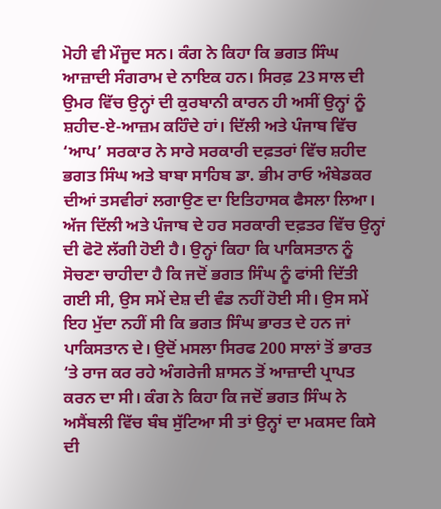ਮੋਹੀ ਵੀ ਮੌਜੂਦ ਸਨ। ਕੰਗ ਨੇ ਕਿਹਾ ਕਿ ਭਗਤ ਸਿੰਘ ਆਜ਼ਾਦੀ ਸੰਗਰਾਮ ਦੇ ਨਾਇਕ ਹਨ। ਸਿਰਫ਼ 23 ਸਾਲ ਦੀ ਉਮਰ ਵਿੱਚ ਉਨ੍ਹਾਂ ਦੀ ਕੁਰਬਾਨੀ ਕਾਰਨ ਹੀ ਅਸੀਂ ਉਨ੍ਹਾਂ ਨੂੰ ਸ਼ਹੀਦ-ਏ-ਆਜ਼ਮ ਕਹਿੰਦੇ ਹਾਂ। ਦਿੱਲੀ ਅਤੇ ਪੰਜਾਬ ਵਿੱਚ ‘ਆਪ’ ਸਰਕਾਰ ਨੇ ਸਾਰੇ ਸਰਕਾਰੀ ਦਫ਼ਤਰਾਂ ਵਿੱਚ ਸ਼ਹੀਦ ਭਗਤ ਸਿੰਘ ਅਤੇ ਬਾਬਾ ਸਾਹਿਬ ਡਾ. ਭੀਮ ਰਾਓ ਅੰਬੇਡਕਰ ਦੀਆਂ ਤਸਵੀਰਾਂ ਲਗਾਉਣ ਦਾ ਇਤਿਹਾਸਕ ਫੈਸਲਾ ਲਿਆ। ਅੱਜ ਦਿੱਲੀ ਅਤੇ ਪੰਜਾਬ ਦੇ ਹਰ ਸਰਕਾਰੀ ਦਫ਼ਤਰ ਵਿੱਚ ਉਨ੍ਹਾਂ ਦੀ ਫੋਟੋ ਲੱਗੀ ਹੋਈ ਹੈ। ਉਨ੍ਹਾਂ ਕਿਹਾ ਕਿ ਪਾਕਿਸਤਾਨ ਨੂੰ ਸੋਚਣਾ ਚਾਹੀਦਾ ਹੈ ਕਿ ਜਦੋਂ ਭਗਤ ਸਿੰਘ ਨੂੰ ਫਾਂਸੀ ਦਿੱਤੀ ਗਈ ਸੀ, ਉਸ ਸਮੇਂ ਦੇਸ਼ ਦੀ ਵੰਡ ਨਹੀਂ ਹੋਈ ਸੀ। ਉਸ ਸਮੇਂ ਇਹ ਮੁੱਦਾ ਨਹੀਂ ਸੀ ਕਿ ਭਗਤ ਸਿੰਘ ਭਾਰਤ ਦੇ ਹਨ ਜਾਂ ਪਾਕਿਸਤਾਨ ਦੇ। ਉਦੋਂ ਮਸਲਾ ਸਿਰਫ 200 ਸਾਲਾਂ ਤੋਂ ਭਾਰਤ ‘ਤੇ ਰਾਜ ਕਰ ਰਹੇ ਅੰਗਰੇਜੀ ਸ਼ਾਸਨ ਤੋਂ ਆਜ਼ਾਦੀ ਪ੍ਰਾਪਤ ਕਰਨ ਦਾ ਸੀ। ਕੰਗ ਨੇ ਕਿਹਾ ਕਿ ਜਦੋਂ ਭਗਤ ਸਿੰਘ ਨੇ ਅਸੈਂਬਲੀ ਵਿੱਚ ਬੰਬ ਸੁੱਟਿਆ ਸੀ ਤਾਂ ਉਨ੍ਹਾਂ ਦਾ ਮਕਸਦ ਕਿਸੇ ਦੀ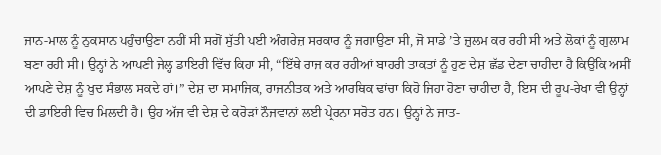ਜਾਨ-ਮਾਲ ਨੂੰ ਨੁਕਸਾਨ ਪਹੁੰਚਾਉਣਾ ਨਹੀਂ ਸੀ ਸਗੋਂ ਸੁੱਤੀ ਪਈ ਅੰਗਰੇਜ਼ ਸਰਕਾਰ ਨੂੰ ਜਗਾਉਣਾ ਸੀ, ਜੋ ਸਾਡੇ ’ਤੇ ਜ਼ੁਲਮ ਕਰ ਰਹੀ ਸੀ ਅਤੇ ਲੋਕਾਂ ਨੂੰ ਗੁਲਾਮ ਬਣਾ ਰਹੀ ਸੀ। ਉਨ੍ਹਾਂ ਨੇ ਆਪਣੀ ਜੇਲ੍ਹ ਡਾਇਰੀ ਵਿੱਚ ਕਿਹਾ ਸੀ, “ਇੱਥੇ ਰਾਜ ਕਰ ਰਹੀਆਂ ਬਾਹਰੀ ਤਾਕਤਾਂ ਨੂੰ ਹੁਣ ਦੇਸ਼ ਛੱਡ ਦੇਣਾ ਚਾਹੀਦਾ ਹੈ ਕਿਉਂਕਿ ਅਸੀਂ ਆਪਣੇ ਦੇਸ਼ ਨੂੰ ਖੁਦ ਸੰਭਾਲ ਸਕਦੇ ਹਾਂ।” ਦੇਸ਼ ਦਾ ਸਮਾਜਿਕ, ਰਾਜਨੀਤਕ ਅਤੇ ਆਰਥਿਕ ਢਾਂਚਾ ਕਿਹੋ ਜਿਹਾ ਹੋਣਾ ਚਾਹੀਦਾ ਹੈ, ਇਸ ਦੀ ਰੂਪ-ਰੇਖਾ ਵੀ ਉਨ੍ਹਾਂ ਦੀ ਡਾਇਰੀ ਵਿਚ ਮਿਲਦੀ ਹੈ। ਉਹ ਅੱਜ ਵੀ ਦੇਸ਼ ਦੇ ਕਰੋੜਾਂ ਨੌਜਵਾਨਾਂ ਲਈ ਪ੍ਰੇਰਨਾ ਸਰੋਤ ਹਨ। ਉਨ੍ਹਾਂ ਨੇ ਜਾਤ-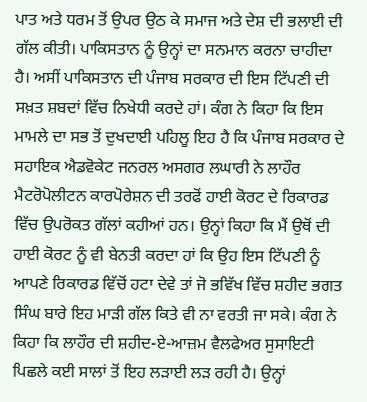ਪਾਤ ਅਤੇ ਧਰਮ ਤੋਂ ਉਪਰ ਉਠ ਕੇ ਸਮਾਜ ਅਤੇ ਦੇਸ਼ ਦੀ ਭਲਾਈ ਦੀ ਗੱਲ ਕੀਤੀ। ਪਾਕਿਸਤਾਨ ਨੂੰ ਉਨ੍ਹਾਂ ਦਾ ਸਨਮਾਨ ਕਰਨਾ ਚਾਹੀਦਾ ਹੈ। ਅਸੀਂ ਪਾਕਿਸਤਾਨ ਦੀ ਪੰਜਾਬ ਸਰਕਾਰ ਦੀ ਇਸ ਟਿੱਪਣੀ ਦੀ ਸਖ਼ਤ ਸ਼ਬਦਾਂ ਵਿੱਚ ਨਿਖੇਧੀ ਕਰਦੇ ਹਾਂ। ਕੰਗ ਨੇ ਕਿਹਾ ਕਿ ਇਸ ਮਾਮਲੇ ਦਾ ਸਭ ਤੋਂ ਦੁਖਦਾਈ ਪਹਿਲੂ ਇਹ ਹੈ ਕਿ ਪੰਜਾਬ ਸਰਕਾਰ ਦੇ ਸਹਾਇਕ ਐਡਵੋਕੇਟ ਜਨਰਲ ਅਸਗਰ ਲਘਾਰੀ ਨੇ ਲਾਹੌਰ ਮੈਟਰੋਪੋਲੀਟਨ ਕਾਰਪੋਰੇਸ਼ਨ ਦੀ ਤਰਫੋਂ ਹਾਈ ਕੋਰਟ ਦੇ ਰਿਕਾਰਡ ਵਿੱਚ ਉਪਰੋਕਤ ਗੱਲਾਂ ਕਹੀਆਂ ਹਨ। ਉਨ੍ਹਾਂ ਕਿਹਾ ਕਿ ਮੈਂ ਉਥੋਂ ਦੀ ਹਾਈ ਕੋਰਟ ਨੂੰ ਵੀ ਬੇਨਤੀ ਕਰਦਾ ਹਾਂ ਕਿ ਉਹ ਇਸ ਟਿੱਪਣੀ ਨੂੰ ਆਪਣੇ ਰਿਕਾਰਡ ਵਿੱਚੋਂ ਹਟਾ ਦੇਵੇ ਤਾਂ ਜੋ ਭਵਿੱਖ ਵਿੱਚ ਸ਼ਹੀਦ ਭਗਤ ਸਿੰਘ ਬਾਰੇ ਇਹ ਮਾੜੀ ਗੱਲ ਕਿਤੇ ਵੀ ਨਾ ਵਰਤੀ ਜਾ ਸਕੇ। ਕੰਗ ਨੇ ਕਿਹਾ ਕਿ ਲਾਹੌਰ ਦੀ ਸ਼ਹੀਦ-ਏ-ਆਜ਼ਮ ਵੈਲਫੇਅਰ ਸੁਸਾਇਟੀ ਪਿਛਲੇ ਕਈ ਸਾਲਾਂ ਤੋਂ ਇਹ ਲੜਾਈ ਲੜ ਰਹੀ ਹੈ। ਉਨ੍ਹਾਂ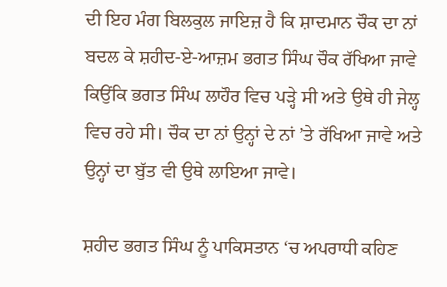ਦੀ ਇਹ ਮੰਗ ਬਿਲਕੁਲ ਜਾਇਜ਼ ਹੈ ਕਿ ਸ਼ਾਦਮਾਨ ਚੌਕ ਦਾ ਨਾਂ ਬਦਲ ਕੇ ਸ਼ਹੀਦ-ਏ-ਆਜ਼ਮ ਭਗਤ ਸਿੰਘ ਚੌਕ ਰੱਖਿਆ ਜਾਵੇ ਕਿਉਂਕਿ ਭਗਤ ਸਿੰਘ ਲਾਹੌਰ ਵਿਚ ਪੜ੍ਹੇ ਸੀ ਅਤੇ ਉਥੇ ਹੀ ਜੇਲ੍ਹ ਵਿਚ ਰਹੇ ਸੀ। ਚੌਕ ਦਾ ਨਾਂ ਉਨ੍ਹਾਂ ਦੇ ਨਾਂ ’ਤੇ ਰੱਖਿਆ ਜਾਵੇ ਅਤੇ ਉਨ੍ਹਾਂ ਦਾ ਬੁੱਤ ਵੀ ਉਥੇ ਲਾਇਆ ਜਾਵੇ।

ਸ਼ਹੀਦ ਭਗਤ ਸਿੰਘ ਨੂੰ ਪਾਕਿਸਤਾਨ ‘ਚ ਅਪਰਾਧੀ ਕਹਿਣ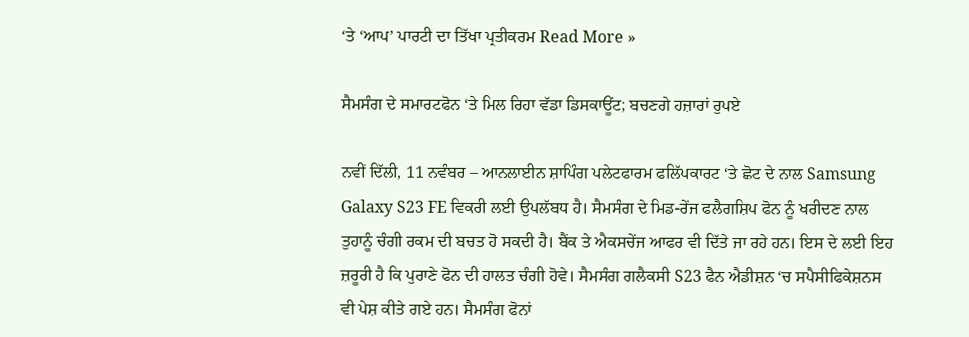‘ਤੇ ‘ਆਪ’ ਪਾਰਟੀ ਦਾ ਤਿੱਖਾ ਪ੍ਰਤੀਕਰਮ Read More »

ਸੈਮਸੰਗ ਦੇ ਸਮਾਰਟਫੋਨ ‘ਤੇ ਮਿਲ ਰਿਹਾ ਵੱਡਾ ਡਿਸਕਾਊਂਟ; ਬਚਣਗੇ ਹਜ਼ਾਰਾਂ ਰੁਪਏ

ਨਵੀਂ ਦਿੱਲੀ, 11 ਨਵੰਬਰ – ਆਨਲਾਈਨ ਸ਼ਾਪਿੰਗ ਪਲੇਟਫਾਰਮ ਫਲਿੱਪਕਾਰਟ ‘ਤੇ ਛੋਟ ਦੇ ਨਾਲ Samsung Galaxy S23 FE ਵਿਕਰੀ ਲਈ ਉਪਲੱਬਧ ਹੈ। ਸੈਮਸੰਗ ਦੇ ਮਿਡ-ਰੇਂਜ ਫਲੈਗਸ਼ਿਪ ਫੋਨ ਨੂੰ ਖਰੀਦਣ ਨਾਲ ਤੁਹਾਨੂੰ ਚੰਗੀ ਰਕਮ ਦੀ ਬਚਤ ਹੋ ਸਕਦੀ ਹੈ। ਬੈਂਕ ਤੇ ਐਕਸਚੇਂਜ ਆਫਰ ਵੀ ਦਿੱਤੇ ਜਾ ਰਹੇ ਹਨ। ਇਸ ਦੇ ਲਈ ਇਹ ਜ਼ਰੂਰੀ ਹੈ ਕਿ ਪੁਰਾਣੇ ਫੋਨ ਦੀ ਹਾਲਤ ਚੰਗੀ ਹੋਵੇ। ਸੈਮਸੰਗ ਗਲੈਕਸੀ S23 ਫੈਨ ਐਡੀਸ਼ਨ ‘ਚ ਸਪੈਸੀਫਿਕੇਸ਼ਨਸ ਵੀ ਪੇਸ਼ ਕੀਤੇ ਗਏ ਹਨ। ਸੈਮਸੰਗ ਫੋਨਾਂ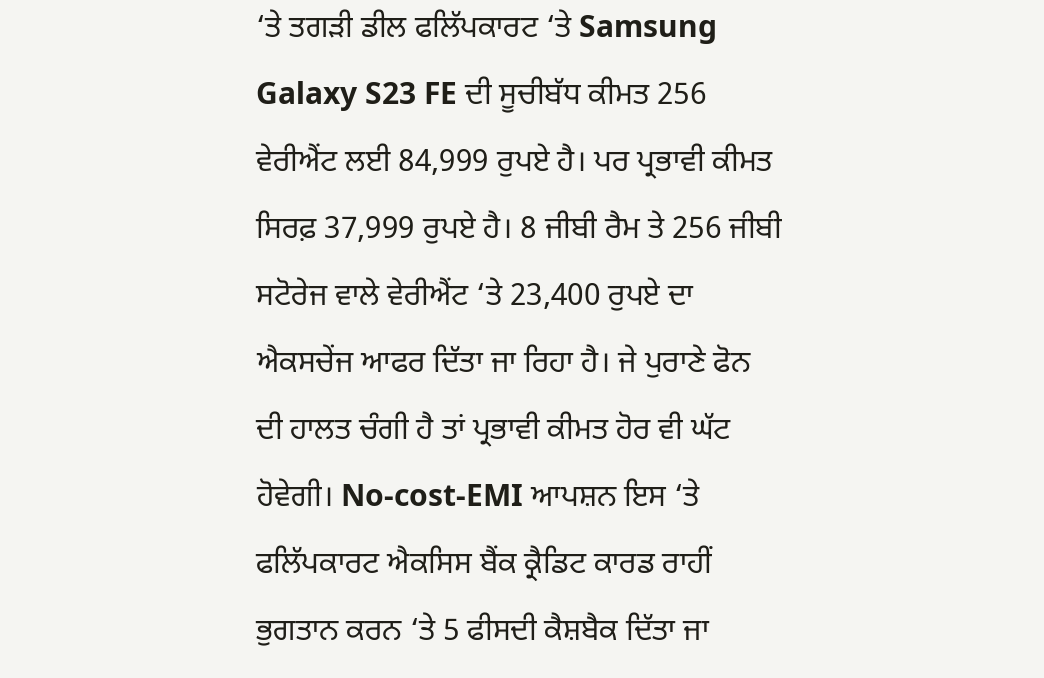‘ਤੇ ਤਗੜੀ ਡੀਲ ਫਲਿੱਪਕਾਰਟ ‘ਤੇ Samsung Galaxy S23 FE ਦੀ ਸੂਚੀਬੱਧ ਕੀਮਤ 256 ਵੇਰੀਐਂਟ ਲਈ 84,999 ਰੁਪਏ ਹੈ। ਪਰ ਪ੍ਰਭਾਵੀ ਕੀਮਤ ਸਿਰਫ਼ 37,999 ਰੁਪਏ ਹੈ। 8 ਜੀਬੀ ਰੈਮ ਤੇ 256 ਜੀਬੀ ਸਟੋਰੇਜ ਵਾਲੇ ਵੇਰੀਐਂਟ ‘ਤੇ 23,400 ਰੁਪਏ ਦਾ ਐਕਸਚੇਂਜ ਆਫਰ ਦਿੱਤਾ ਜਾ ਰਿਹਾ ਹੈ। ਜੇ ਪੁਰਾਣੇ ਫੋਨ ਦੀ ਹਾਲਤ ਚੰਗੀ ਹੈ ਤਾਂ ਪ੍ਰਭਾਵੀ ਕੀਮਤ ਹੋਰ ਵੀ ਘੱਟ ਹੋਵੇਗੀ। No-cost-EMI ਆਪਸ਼ਨ ਇਸ ‘ਤੇ ਫਲਿੱਪਕਾਰਟ ਐਕਸਿਸ ਬੈਂਕ ਕ੍ਰੈਡਿਟ ਕਾਰਡ ਰਾਹੀਂ ਭੁਗਤਾਨ ਕਰਨ ‘ਤੇ 5 ਫੀਸਦੀ ਕੈਸ਼ਬੈਕ ਦਿੱਤਾ ਜਾ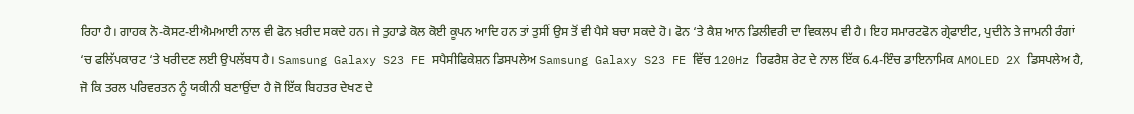ਰਿਹਾ ਹੈ। ਗਾਹਕ ਨੋ-ਕੋਸਟ-ਈਐਮਆਈ ਨਾਲ ਵੀ ਫੋਨ ਖ਼ਰੀਦ ਸਕਦੇ ਹਨ। ਜੇ ਤੁਹਾਡੇ ਕੋਲ ਕੋਈ ਕੂਪਨ ਆਦਿ ਹਨ ਤਾਂ ਤੁਸੀਂ ਉਸ ਤੋਂ ਵੀ ਪੈਸੇ ਬਚਾ ਸਕਦੇ ਹੋ। ਫੋਨ ‘ਤੇ ਕੈਸ਼ ਆਨ ਡਿਲੀਵਰੀ ਦਾ ਵਿਕਲਪ ਵੀ ਹੈ। ਇਹ ਸਮਾਰਟਫੋਨ ਗ੍ਰੇਫਾਈਟ, ਪੁਦੀਨੇ ਤੇ ਜਾਮਨੀ ਰੰਗਾਂ ‘ਚ ਫਲਿੱਪਕਾਰਟ ‘ਤੇ ਖਰੀਦਣ ਲਈ ਉਪਲੱਬਧ ਹੈ। Samsung Galaxy S23 FE ਸਪੈਸੀਫਿਕੇਸ਼ਨ ਡਿਸਪਲੇਅ Samsung Galaxy S23 FE ਵਿੱਚ 120Hz ਰਿਫਰੈਸ਼ ਰੇਟ ਦੇ ਨਾਲ ਇੱਕ 6.4-ਇੰਚ ਡਾਇਨਾਮਿਕ AMOLED 2X ਡਿਸਪਲੇਅ ਹੈ, ਜੋ ਕਿ ਤਰਲ ਪਰਿਵਰਤਨ ਨੂੰ ਯਕੀਨੀ ਬਣਾਉਂਦਾ ਹੈ ਜੋ ਇੱਕ ਬਿਹਤਰ ਦੇਖਣ ਦੇ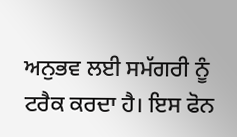ਅਨੁਭਵ ਲਈ ਸਮੱਗਰੀ ਨੂੰ ਟਰੈਕ ਕਰਦਾ ਹੈ। ਇਸ ਫੋਨ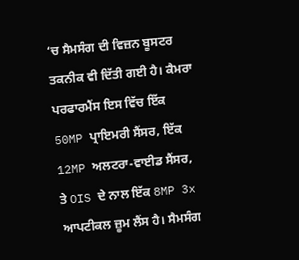‘ਚ ਸੈਮਸੰਗ ਦੀ ਵਿਜ਼ਨ ਬੂਸਟਰ ਤਕਨੀਕ ਵੀ ਦਿੱਤੀ ਗਈ ਹੈ। ਕੈਮਰਾ ਪਰਫਾਰਮੈਂਸ ਇਸ ਵਿੱਚ ਇੱਕ 50MP ਪ੍ਰਾਇਮਰੀ ਸੈਂਸਰ, ਇੱਕ 12MP ਅਲਟਰਾ-ਵਾਈਡ ਸੈਂਸਰ, ਤੇ OIS ਦੇ ਨਾਲ ਇੱਕ 8MP 3x ਆਪਟੀਕਲ ਜ਼ੂਮ ਲੈਂਸ ਹੈ। ਸੈਮਸੰਗ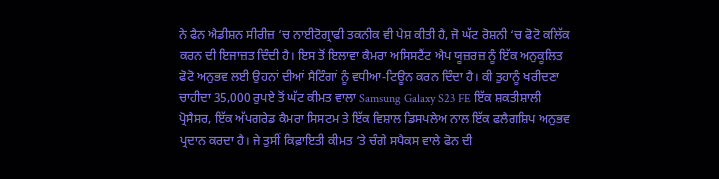ਨੇ ਫੈਨ ਐਡੀਸ਼ਨ ਸੀਰੀਜ਼ ‘ਚ ਨਾਈਟੋਗ੍ਰਾਫੀ ਤਕਨੀਕ ਵੀ ਪੇਸ਼ ਕੀਤੀ ਹੈ, ਜੋ ਘੱਟ ਰੋਸ਼ਨੀ ‘ਚ ਫੋਟੋ ਕਲਿੱਕ ਕਰਨ ਦੀ ਇਜਾਜ਼ਤ ਦਿੰਦੀ ਹੈ। ਇਸ ਤੋਂ ਇਲਾਵਾ ਕੈਮਰਾ ਅਸਿਸਟੈਂਟ ਐਪ ਯੂਜ਼ਰਜ਼ ਨੂੰ ਇੱਕ ਅਨੁਕੂਲਿਤ ਫੋਟੋ ਅਨੁਭਵ ਲਈ ਉਹਨਾਂ ਦੀਆਂ ਸੈਟਿੰਗਾਂ ਨੂੰ ਵਧੀਆ-ਟਿਊਨ ਕਰਨ ਦਿੰਦਾ ਹੈ। ਕੀ ਤੁਹਾਨੂੰ ਖਰੀਦਣਾ ਚਾਹੀਦਾ 35,000 ਰੁਪਏ ਤੋਂ ਘੱਟ ਕੀਮਤ ਵਾਲਾ Samsung Galaxy S23 FE ਇੱਕ ਸ਼ਕਤੀਸ਼ਾਲੀ ਪ੍ਰੋਸੈਸਰ, ਇੱਕ ਅੱਪਗਰੇਡ ਕੈਮਰਾ ਸਿਸਟਮ ਤੇ ਇੱਕ ਵਿਸ਼ਾਲ ਡਿਸਪਲੇਅ ਨਾਲ ਇੱਕ ਫਲੈਗਸ਼ਿਪ ਅਨੁਭਵ ਪ੍ਰਦਾਨ ਕਰਦਾ ਹੈ। ਜੇ ਤੁਸੀਂ ਕਿਫ਼ਾਇਤੀ ਕੀਮਤ ‘ਤੇ ਚੰਗੇ ਸਪੈਕਸ ਵਾਲੇ ਫੋਨ ਦੀ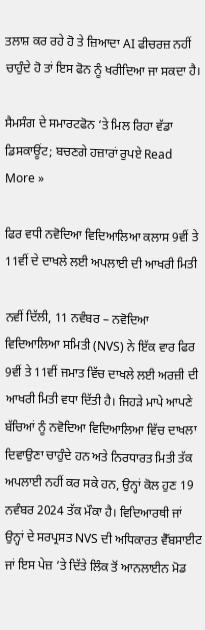ਤਲਾਸ਼ ਕਰ ਰਹੇ ਹੋ ਤੇ ਜ਼ਿਆਦਾ AI ਫੀਚਰਜ਼ ਨਹੀਂ ਚਾਹੁੰਦੇ ਹੋ ਤਾਂ ਇਸ ਫੋਨ ਨੂੰ ਖਰੀਦਿਆ ਜਾ ਸਕਦਾ ਹੈ।

ਸੈਮਸੰਗ ਦੇ ਸਮਾਰਟਫੋਨ ‘ਤੇ ਮਿਲ ਰਿਹਾ ਵੱਡਾ ਡਿਸਕਾਊਂਟ; ਬਚਣਗੇ ਹਜ਼ਾਰਾਂ ਰੁਪਏ Read More »

ਫਿਰ ਵਧੀ ਨਵੋਦਿਆ ਵਿਦਿਆਲਿਆ ਕਲਾਸ 9ਵੀਂ ਤੇ 11ਵੀਂ ਦੇ ਦਾਖਲੇ ਲਈ ਅਪਲਾਈ ਦੀ ਆਖਰੀ ਮਿਤੀ

ਨਵੀਂ ਦਿੱਲੀ, 11 ਨਵੰਬਰ – ਨਵੋਦਿਆ ਵਿਦਿਆਲਿਆ ਸਮਿਤੀ (NVS) ਨੇ ਇੱਕ ਵਾਰ ਫਿਰ 9ਵੀਂ ਤੇ 11ਵੀਂ ਜਮਾਤ ਵਿੱਚ ਦਾਖਲੇ ਲਈ ਅਰਜ਼ੀ ਦੀ ਆਖਰੀ ਮਿਤੀ ਵਧਾ ਦਿੱਤੀ ਹੈ। ਜਿਹੜੇ ਮਾਪੇ ਆਪਣੇ ਬੱਚਿਆਂ ਨੂੰ ਨਵੋਦਿਆ ਵਿਦਿਆਲਿਆ ਵਿੱਚ ਦਾਖਲਾ ਦਿਵਾਉਣਾ ਚਾਹੁੰਦੇ ਹਨ ਅਤੇ ਨਿਰਧਾਰਤ ਮਿਤੀ ਤੱਕ ਅਪਲਾਈ ਨਹੀਂ ਕਰ ਸਕੇ ਹਨ, ਉਨ੍ਹਾਂ ਕੋਲ ਹੁਣ 19 ਨਵੰਬਰ 2024 ਤੱਕ ਮੌਕਾ ਹੈ। ਵਿਦਿਆਰਥੀ ਜਾਂ ਉਨ੍ਹਾਂ ਦੇ ਸਰਪ੍ਰਸਤ NVS ਦੀ ਅਧਿਕਾਰਤ ਵੈੱਬਸਾਈਟ ਜਾਂ ਇਸ ਪੇਜ਼ ‘ਤੇ ਦਿੱਤੇ ਲਿੰਕ ਤੋਂ ਆਨਲਾਈਨ ਮੋਡ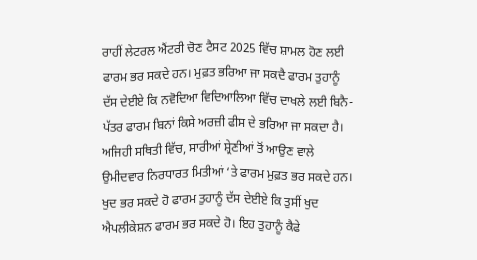ਰਾਹੀਂ ਲੇਟਰਲ ਐਂਟਰੀ ਚੋਣ ਟੈਸਟ 2025 ਵਿੱਚ ਸ਼ਾਮਲ ਹੋਣ ਲਈ ਫਾਰਮ ਭਰ ਸਕਦੇ ਹਨ। ਮੁਫ਼ਤ ਭਰਿਆ ਜਾ ਸਕਦੈ ਫਾਰਮ ਤੁਹਾਨੂੰ ਦੱਸ ਦੇਈਏ ਕਿ ਨਵੋਦਿਆ ਵਿਦਿਆਲਿਆ ਵਿੱਚ ਦਾਖਲੇ ਲਈ ਬਿਨੈ-ਪੱਤਰ ਫਾਰਮ ਬਿਨਾਂ ਕਿਸੇ ਅਰਜ਼ੀ ਫੀਸ ਦੇ ਭਰਿਆ ਜਾ ਸਕਦਾ ਹੈ। ਅਜਿਹੀ ਸਥਿਤੀ ਵਿੱਚ, ਸਾਰੀਆਂ ਸ਼੍ਰੇਣੀਆਂ ਤੋਂ ਆਉਣ ਵਾਲੇ ਉਮੀਦਵਾਰ ਨਿਰਧਾਰਤ ਮਿਤੀਆਂ ‘ਤੇ ਫਾਰਮ ਮੁਫ਼ਤ ਭਰ ਸਕਦੇ ਹਨ। ਖੁਦ ਭਰ ਸਕਦੇ ਹੋ ਫਾਰਮ ਤੁਹਾਨੂੰ ਦੱਸ ਦੇਈਏ ਕਿ ਤੁਸੀਂ ਖੁਦ ਐਪਲੀਕੇਸ਼ਨ ਫਾਰਮ ਭਰ ਸਕਦੇ ਹੋ। ਇਹ ਤੁਹਾਨੂੰ ਕੈਫੇ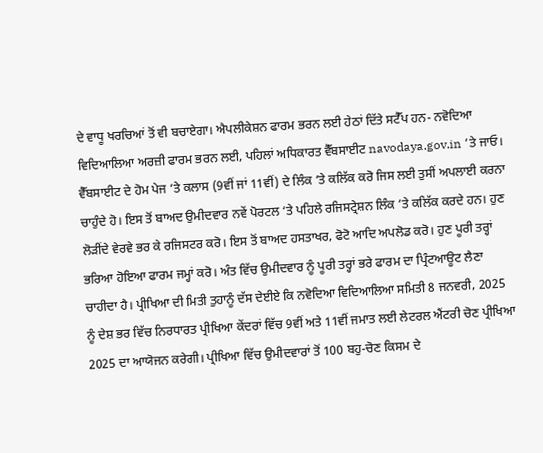ਦੇ ਵਾਧੂ ਖਰਚਿਆਂ ਤੋਂ ਵੀ ਬਚਾਏਗਾ। ਐਪਲੀਕੇਸ਼ਨ ਫਾਰਮ ਭਰਨ ਲਈ ਹੇਠਾਂ ਦਿੱਤੇ ਸਟੈੱਪ ਹਨ- ਨਵੋਦਿਆ ਵਿਦਿਆਲਿਆ ਅਰਜ਼ੀ ਫਾਰਮ ਭਰਨ ਲਈ, ਪਹਿਲਾਂ ਅਧਿਕਾਰਤ ਵੈੱਬਸਾਈਟ navodaya.gov.in ‘ਤੇ ਜਾਓ। ਵੈੱਬਸਾਈਟ ਦੇ ਹੋਮ ਪੇਜ ‘ਤੇ ਕਲਾਸ (9ਵੀਂ ਜਾਂ 11ਵੀਂ) ਦੇ ਲਿੰਕ ‘ਤੇ ਕਲਿੱਕ ਕਰੋ ਜਿਸ ਲਈ ਤੁਸੀਂ ਅਪਲਾਈ ਕਰਨਾ ਚਾਹੁੰਦੇ ਹੋ। ਇਸ ਤੋਂ ਬਾਅਦ ਉਮੀਦਵਾਰ ਨਵੇਂ ਪੋਰਟਲ ‘ਤੇ ਪਹਿਲੇ ਰਜਿਸਟ੍ਰੇਸ਼ਨ ਲਿੰਕ ‘ਤੇ ਕਲਿੱਕ ਕਰਦੇ ਹਨ। ਹੁਣ ਲੋੜੀਂਦੇ ਵੇਰਵੇ ਭਰ ਕੇ ਰਜਿਸਟਰ ਕਰੋ। ਇਸ ਤੋਂ ਬਾਅਦ ਹਸਤਾਖਰ, ਫੋਟੋ ਆਦਿ ਅਪਲੋਡ ਕਰੋ। ਹੁਣ ਪੂਰੀ ਤਰ੍ਹਾਂ ਭਰਿਆ ਹੋਇਆ ਫਾਰਮ ਜਮ੍ਹਾਂ ਕਰੋ। ਅੰਤ ਵਿੱਚ ਉਮੀਦਵਾਰ ਨੂੰ ਪੂਰੀ ਤਰ੍ਹਾਂ ਭਰੇ ਫਾਰਮ ਦਾ ਪ੍ਰਿੰਟਆਊਟ ਲੈਣਾ ਚਾਹੀਦਾ ਹੈ। ਪ੍ਰੀਖਿਆ ਦੀ ਮਿਤੀ ਤੁਹਾਨੂੰ ਦੱਸ ਦੇਈਏ ਕਿ ਨਵੋਦਿਆ ਵਿਦਿਆਲਿਆ ਸਮਿਤੀ 8 ਜਨਵਰੀ, 2025 ਨੂੰ ਦੇਸ਼ ਭਰ ਵਿੱਚ ਨਿਰਧਾਰਤ ਪ੍ਰੀਖਿਆ ਕੇਂਦਰਾਂ ਵਿੱਚ 9ਵੀਂ ਅਤੇ 11ਵੀਂ ਜਮਾਤ ਲਈ ਲੇਟਰਲ ਐਂਟਰੀ ਚੋਣ ਪ੍ਰੀਖਿਆ 2025 ਦਾ ਆਯੋਜਨ ਕਰੇਗੀ। ਪ੍ਰੀਖਿਆ ਵਿੱਚ ਉਮੀਦਵਾਰਾਂ ਤੋਂ 100 ਬਹੁ-ਚੋਣ ਕਿਸਮ ਦੇ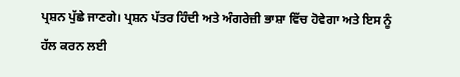ਪ੍ਰਸ਼ਨ ਪੁੱਛੇ ਜਾਣਗੇ। ਪ੍ਰਸ਼ਨ ਪੱਤਰ ਹਿੰਦੀ ਅਤੇ ਅੰਗਰੇਜ਼ੀ ਭਾਸ਼ਾ ਵਿੱਚ ਹੋਵੇਗਾ ਅਤੇ ਇਸ ਨੂੰ ਹੱਲ ਕਰਨ ਲਈ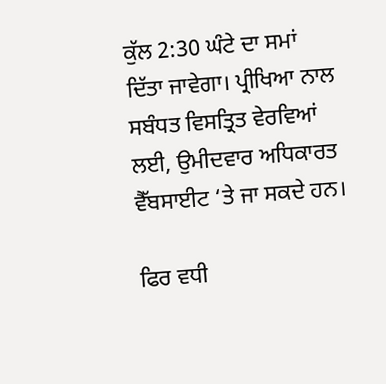ਕੁੱਲ 2:30 ਘੰਟੇ ਦਾ ਸਮਾਂ ਦਿੱਤਾ ਜਾਵੇਗਾ। ਪ੍ਰੀਖਿਆ ਨਾਲ ਸਬੰਧਤ ਵਿਸਤ੍ਰਿਤ ਵੇਰਵਿਆਂ ਲਈ, ਉਮੀਦਵਾਰ ਅਧਿਕਾਰਤ ਵੈੱਬਸਾਈਟ ‘ਤੇ ਜਾ ਸਕਦੇ ਹਨ।

ਫਿਰ ਵਧੀ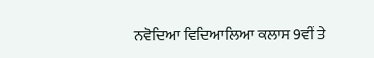ਨਵੋਦਿਆ ਵਿਦਿਆਲਿਆ ਕਲਾਸ 9ਵੀਂ ਤੇ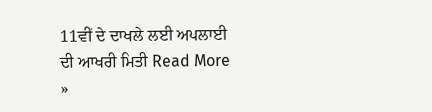11ਵੀਂ ਦੇ ਦਾਖਲੇ ਲਈ ਅਪਲਾਈ ਦੀ ਆਖਰੀ ਮਿਤੀ Read More »